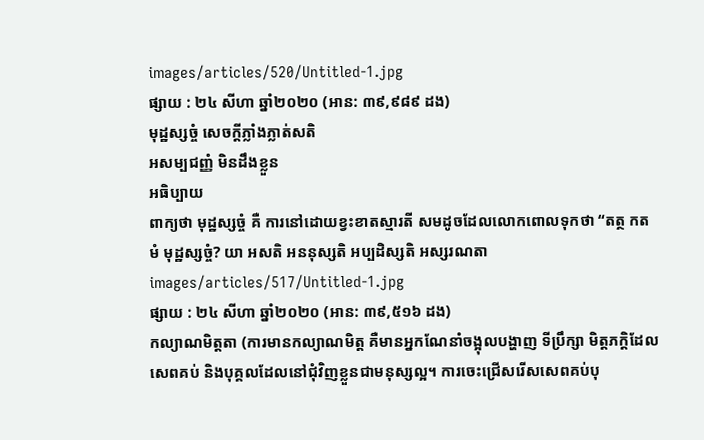images/articles/520/Untitled-1.jpg
ផ្សាយ : ២៤ សីហា ឆ្នាំ២០២០ (អាន: ៣៩,៩៨៩ ដង)
មុដ្ឋស្សច្ចំ សេចក្តីភ្លាំងភ្លាត់សតិ
អសម្បជញ្ញំ មិនដឹងខ្លួន
អធិប្បាយ
ពាក្យថា មុដ្ឋស្សច្ចំ គឺ ការនៅដោយខ្វះខាតស្មារតី សមដូចដែលលោកពោលទុកថា “តត្ថ កតមំ មុដ្ឋស្សច្ចំ? យា អសតិ អននុស្សតិ អប្បដិស្សតិ អស្សរណតា
images/articles/517/Untitled-1.jpg
ផ្សាយ : ២៤ សីហា ឆ្នាំ២០២០ (អាន: ៣៩,៥១៦ ដង)
កល្យាណមិត្តតា (ការមានកល្យាណមិត្ត គឺមានអ្នកណែនាំចង្អុលបង្ហាញ ទីប្រឹក្សា មិត្តភក្តិដែលសេពគប់ និងបុគ្គលដែលនៅជុំវិញខ្លួនជាមនុស្សល្អ។ ការចេះជ្រើសរើសសេពគប់បុ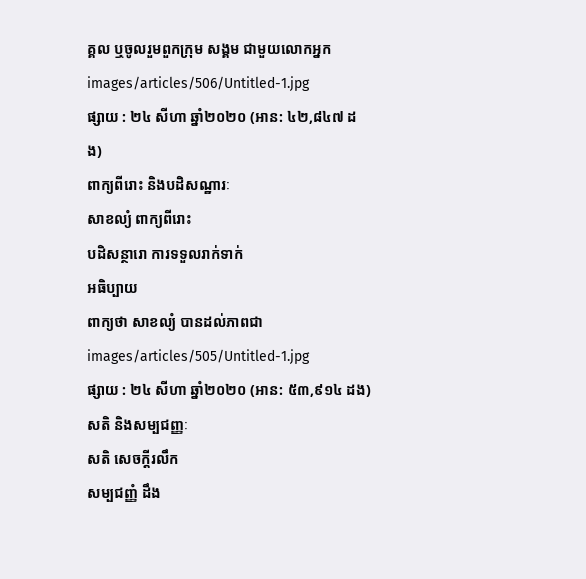គ្គល ឬចូលរួមពួកក្រុម សង្គម ជាមួយលោកអ្នក
images/articles/506/Untitled-1.jpg
ផ្សាយ : ២៤ សីហា ឆ្នាំ២០២០ (អាន: ៤២,៨៤៧ ដង)
ពាក្យពីរោះ និងបដិសណ្ឋារៈ
សាខល្យំ ពាក្យពីរោះ
បដិសន្ថារោ ការទទួលរាក់ទាក់
អធិប្បាយ
ពាក្យថា សាខល្យំ បានដល់ភាពជា
images/articles/505/Untitled-1.jpg
ផ្សាយ : ២៤ សីហា ឆ្នាំ២០២០ (អាន: ៥៣,៩១៤ ដង)
សតិ និងសម្បជញ្ញៈ
សតិ សេចក្តីរលឹក
សម្បជញ្ញំ ដឹង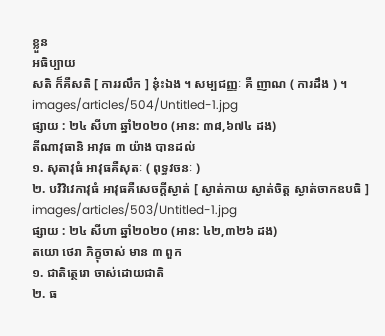ខ្លួន
អធិប្បាយ
សតិ ក៏គឺសតិ [ ការរលឹក ] នុ៎ះឯង ។ សម្បជញ្ញៈ គឺ ញាណ ( ការដឹង ) ។
images/articles/504/Untitled-1.jpg
ផ្សាយ : ២៤ សីហា ឆ្នាំ២០២០ (អាន: ៣៨,៦៧៤ ដង)
តីណាវុធានិ អាវុធ ៣ យ៉ាង បានដល់
១. សុតាវុធំ អាវុធគឺសុតៈ ( ពុទ្ធវចនៈ )
២. បវិវិវេកាវុធំ អាវុធគឺសេចក្តីស្ងាត់ [ ស្ងាត់កាយ ស្ងាត់ចិត្ត ស្ងាត់ចាកឧបធិ ]
images/articles/503/Untitled-1.jpg
ផ្សាយ : ២៤ សីហា ឆ្នាំ២០២០ (អាន: ៤២,៣២៦ ដង)
តយោ ថេរា ភិក្ខុចាស់ មាន ៣ ពួក
១. ជាតិត្ថេរោ ចាស់ដោយជាតិ
២. ធ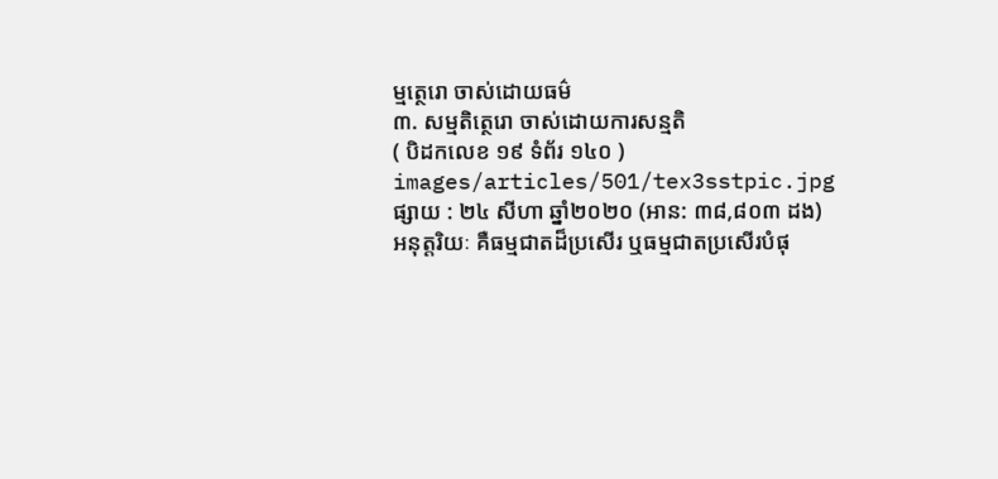ម្មត្ថេរោ ចាស់ដោយធម៌
៣. សម្មតិត្ថេរោ ចាស់ដោយការសន្មតិ
( បិដកលេខ ១៩ ទំព័រ ១៤០ )
images/articles/501/tex3sstpic.jpg
ផ្សាយ : ២៤ សីហា ឆ្នាំ២០២០ (អាន: ៣៨,៨០៣ ដង)
អនុត្តរិយៈ គឺធម្មជាតដ៏ប្រសើរ ឬធម្មជាតប្រសើរបំផុ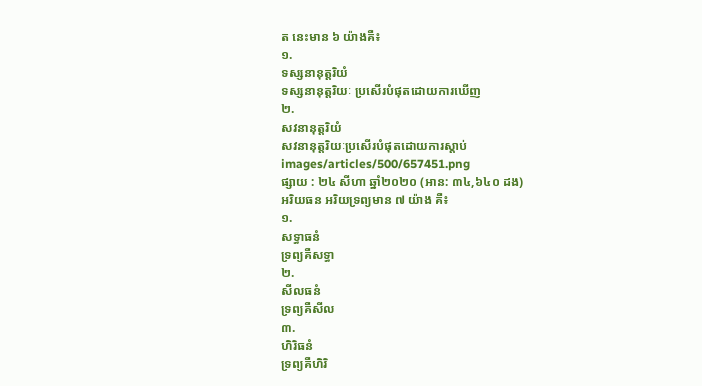ត នេះមាន ៦ យ៉ាងគឺ៖
១.
ទស្សនានុត្តរិយំ
ទស្សនានុត្តរិយៈ ប្រសើរបំផុតដោយការឃើញ
២.
សវនានុត្តរិយំ
សវនានុត្តរិយៈប្រសើរបំផុតដោយការស្ដាប់
images/articles/500/657451.png
ផ្សាយ : ២៤ សីហា ឆ្នាំ២០២០ (អាន: ៣៤,៦៤០ ដង)
អរិយធន អរិយទ្រព្យមាន ៧ យ៉ាង គឺ៖
១.
សទ្ធាធនំ
ទ្រព្យគឺសទ្ធា
២.
សីលធនំ
ទ្រព្យគឺសីល
៣.
ហិរិធនំ
ទ្រព្យគឺហិរិ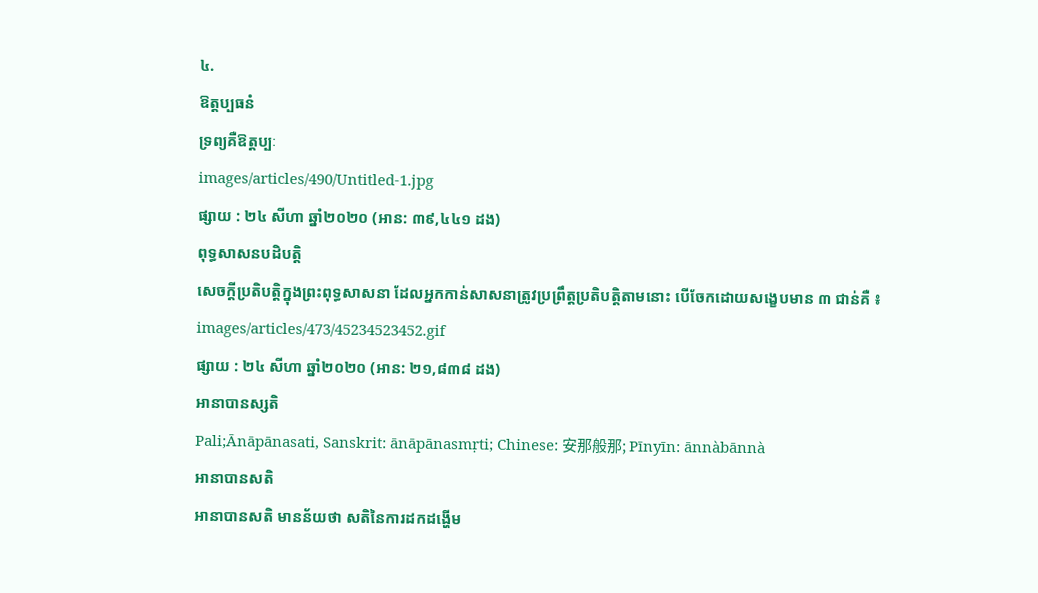៤.
ឱត្តប្បធនំ
ទ្រព្យគឺឱត្តប្បៈ
images/articles/490/Untitled-1.jpg
ផ្សាយ : ២៤ សីហា ឆ្នាំ២០២០ (អាន: ៣៩,៤៤១ ដង)
ពុទ្ធសាសនបដិបត្តិ
សេចក្ដីប្រតិបត្តិក្នុងព្រះពុទ្ធសាសនា ដែលអ្នកកាន់សាសនាត្រូវប្រព្រឹត្តប្រតិបត្តិតាមនោះ បើចែកដោយសង្ខេបមាន ៣ ជាន់គឺ ៖
images/articles/473/45234523452.gif
ផ្សាយ : ២៤ សីហា ឆ្នាំ២០២០ (អាន: ២១,៨៣៨ ដង)
អានាបានស្សតិ
Pali;Ānāpānasati, Sanskrit: ānāpānasmṛti; Chinese: 安那般那; Pīnyīn: ānnàbānnà
អានាបានសតិ
អានាបានសតិ មានន័យថា សតិនៃការដកដង្ហើម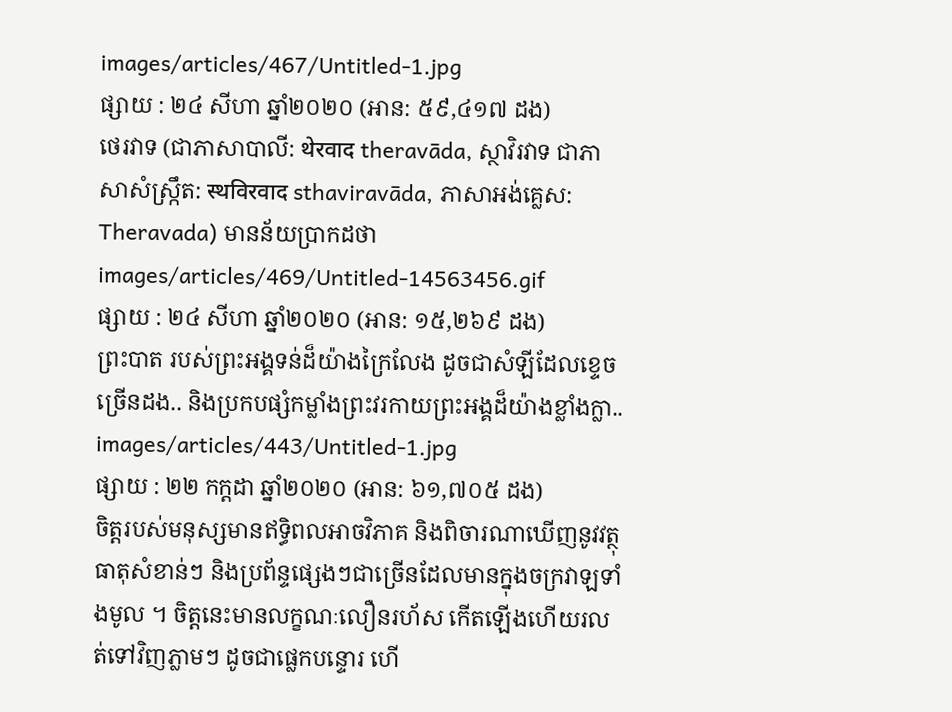images/articles/467/Untitled-1.jpg
ផ្សាយ : ២៤ សីហា ឆ្នាំ២០២០ (អាន: ៥៩,៤១៧ ដង)
ថេរវាទ (ជាភាសាបាលី: थेरवाद theravāda, ស្ថាវិរវាទ ជាភាសាសំស្ក្រឹត: स्थविरवाद sthaviravāda, ភាសាអង់គ្លេស: Theravada) មានន័យប្រាកដថា
images/articles/469/Untitled-14563456.gif
ផ្សាយ : ២៤ សីហា ឆ្នាំ២០២០ (អាន: ១៥,២៦៩ ដង)
ព្រះបាត របស់ព្រះអង្គទន់ដ៏យ៉ាងក្រៃលែង ដូចជាសំឡីដែលខ្ទេចច្រើនដង.. និងប្រកបផ្សំកម្លាំងព្រះវរកាយព្រះអង្គដ៏យ៉ាងខ្លាំងក្លា..
images/articles/443/Untitled-1.jpg
ផ្សាយ : ២២ កក្តដា ឆ្នាំ២០២០ (អាន: ៦១,៧០៥ ដង)
ចិត្តរបស់មនុស្សមានឥទ្ធិពលអាចវិភាគ និងពិចារណាឃើញនូវវត្ថុធាតុសំខាន់ៗ និងប្រព័ន្ទផ្សេងៗជាច្រើនដែលមានក្នុងចក្រវាឡទាំងមូល ។ ចិត្តនេះមានលក្ខណៈលឿនរហ័ស កើតឡើងហើយរលត់ទៅវិញភ្លាមៗ ដូចជាផ្លេកបន្ទោរ ហើ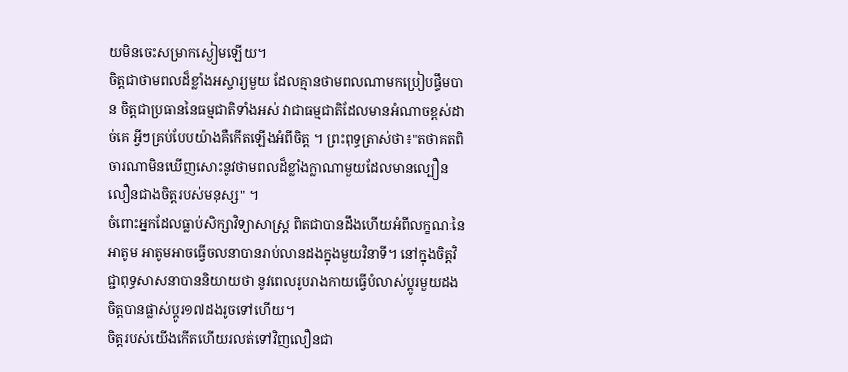យមិនចេះសម្រាកស្ងៀមឡើយ។
ចិត្តជាថាមពលដ៏ខ្លាំងអស្ចារ្យមួយ ដែលគ្មានថាមពលណាមកប្រៀបផ្ទឹមបាន ចិត្តជាប្រធាននៃធម្មជាតិទាំងអស់ វាជាធម្មជាតិដែលមានអំណាចខ្ពស់ដាច់គេ អ្វីៗគ្រប់បែបយ៉ាងគឺកើតឡើងអំពីចិត្ត ។ ព្រះពុទ្ធត្រាស់ថា៖"តថាគតពិចារណាមិនឃើញសោះនូវថាមពលដ៏ខ្លាំងក្លាណាមួយដែលមានល្បឿនលឿនជាងចិត្តរបស់មនុស្ស" ។
ចំពោះអ្នកដែលធ្លាប់សិក្សាវិទ្យាសាស្រ្ត ពិតជាបានដឹងហើយអំពីលក្ខណៈនៃអាតូម អាតូមអាចធ្វើចលនាបានរាប់លានដងក្នុងមួយវិនាទី។ នៅក្នុងចិត្តវិជ្ជាពុទ្ធសាសនាបាននិយាយថា នូវពេលរូបរាងកាយធ្វើបំលាស់ប្តូរមួយដង ចិត្តបានផ្លាស់ប្តូរ១៧ដងរូចទៅហើយ។
ចិត្តរបស់យើងកើតហើយរលត់ទៅវិញលឿនជា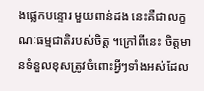ងផ្លេកបន្ទោរ មួយពាន់ដង នេះគឺជាលក្ខណៈធម្មជាតិរបស់ចិត្ត ។ក្រៅពីនេះ ចិត្តមានទំនួលខុសត្រូវចំពោះអ្វីៗទាំងអស់ដែល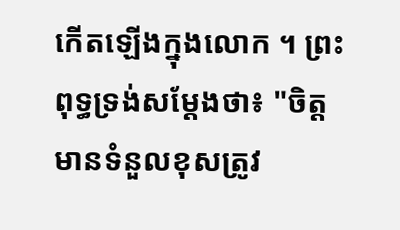កើតឡើងក្នុងលោក ។ ព្រះពុទ្ធទ្រង់សម្តែងថា៖ "ចិត្តមានទំនួលខុសត្រូវ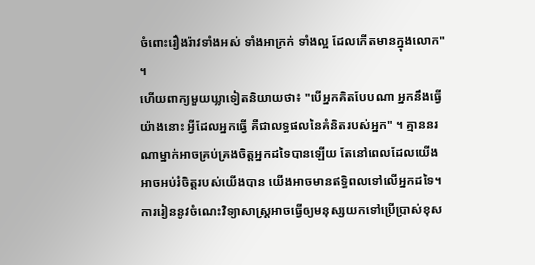ចំពោះរឿងរ៉ាវទាំងអស់ ទាំងអាក្រក់ ទាំងល្អ ដែលកើតមានក្នុងលោក" ។
ហើយពាក្យមួយឃ្លាទៀតនិយាយថា៖ "បើអ្នកគិតបែបណា អ្នកនឹងធ្វើយ៉ាងនោះ អ្វីដែលអ្នកធ្វើ គឺជាលទ្ធផលនៃគំនិតរបស់អ្នក" ។ គ្មាននរណាម្នាក់អាចគ្រប់គ្រងចិត្តអ្នកដទៃបានឡើយ តែនៅពេលដែលយើងអាចអប់រំចិត្តរបស់យើងបាន យើងអាចមានឥទ្ធិពលទៅលើអ្នកដទៃ។
ការរៀននូវចំណេះវិទ្យាសាស្ត្រអាចធ្វើឲ្យមនុស្សយកទៅប្រើប្រាស់ខុស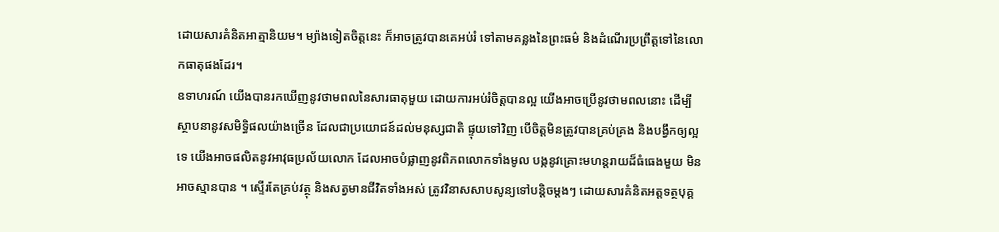ដោយសារគំនិតអាត្មានិយម។ ម្យ៉ាងទៀតចិត្តនេះ ក៏អាចត្រូវបានគេអប់រំ ទៅតាមគន្លងនៃព្រះធម៌ និងដំណើរប្រព្រឹត្តទៅនៃលោកធាតុផងដែរ។
ឧទាហរណ៍ យើងបានរកឃើញនូវថាមពលនៃសារធាតុមួយ ដោយការអប់រំចិត្តបានល្អ យើងអាចប្រើនូវថាមពលនោះ ដើម្បីស្ថាបនានូវសមិទ្ធិផលយ៉ាងច្រើន ដែលជាប្រយោជន៍ដល់មនុស្សជាតិ ផ្ទុយទៅវិញ បើចិត្តមិនត្រូវបានគ្រប់គ្រង និងបង្វឹកឲ្យល្អទេ យើងអាចផលិតនូវអាវុធប្រល័យលោក ដែលអាចបំផ្លាញនូវពិភពលោកទាំងមូល បង្កនូវគ្រោះមហន្តរាយដ៏ធំធេងមួយ មិនអាចស្មានបាន ។ ស្ទើរតែគ្រប់វត្ថុ និងសត្វមានជីវិតទាំងអស់ ត្រូវវិនាសសាបសូន្យទៅបន្តិចម្តងៗ ដោយសារគំនិតអត្តទត្ថបុគ្គ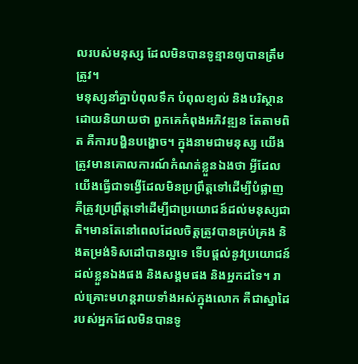លរបស់មនុស្ស ដែលមិនបានទូន្មានឲ្យបានត្រឹមត្រូវ។
មនុស្សនាំគ្នាបំពុលទឹក បំពុលខ្យល់ និងបរិស្ថាន ដោយនិយាយថា ពួកគេកំពុងអភិវឌ្ឍន តែតាមពិត គឺការបង្ហិនបង្ហោច។ ក្នុងនាមជាមនុស្ស យើងត្រូវមានគោលការណ៍កំណត់ខ្លួនឯងថា អ្វីដែលយើងធ្វើជាទង្វើដែលមិនប្រព្រឹត្តទៅដើម្បីបំផ្លាញ គឺត្រូវប្រព្រឹត្តទៅដើម្បីជាប្រយោជន៍ដល់មនុស្សជាតិ។មានតែនៅពេលដែលចិត្តត្រូវបានគ្រប់គ្រង និងតម្រង់ទិសដៅបានល្អទេ ទើបផ្តល់នូវប្រយោជន៍ដល់ខ្លួនឯងផង និងសង្គមផង និងអ្នកដទៃ។ រាល់គ្រោះមហន្តរាយទាំងអស់ក្នុងលោក គឺជាស្នាដៃរបស់អ្នកដែលមិនបានទូ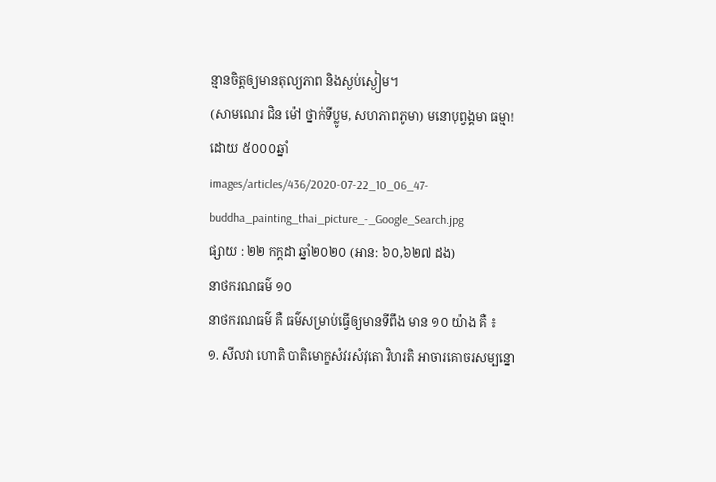ន្មានចិត្តឲ្យមានតុល្យភាព និងស្ងប់ស្ងៀម។
(សាមណេរ ជិន ម៉ៅ ថ្នាក់ទីប្លូម, សហភាពភូមា) មនោបុព្វង្គមា ធម្មា!
ដោយ ៥០០០ឆ្នាំ
images/articles/436/2020-07-22_10_06_47-buddha_painting_thai_picture_-_Google_Search.jpg
ផ្សាយ : ២២ កក្តដា ឆ្នាំ២០២០ (អាន: ៦០,៦២៧ ដង)
នាថករណធម៌ ១០
នាថករណធម៌ គឺ ធម៌សម្រាប់ធ្វើឲ្យមានទីពឹង មាន ១០ យ៉ាង គឺ ៖
១. សីលវា ហោតិ បាតិមោក្ខសំវរសំវុតោ វិហរតិ អាចារគោចរសម្បន្នោ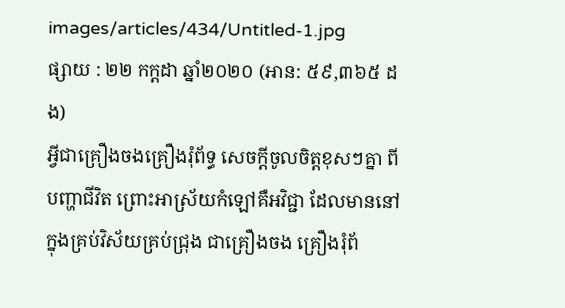images/articles/434/Untitled-1.jpg
ផ្សាយ : ២២ កក្តដា ឆ្នាំ២០២០ (អាន: ៥៩,៣៦៥ ដង)
អី្វជាគ្រឿងចងគ្រឿងរុំព័ទ្ធ សេចកី្តចូលចិត្តខុសៗគ្នា ពីបញ្ហាជីវិត ព្រោះអាស្រ័យកំឡៅគឺអវិជ្ជា ដែលមាននៅក្នុងគ្រប់វិស័យគ្រប់ជ្រុង ជាគ្រឿងចង គ្រឿងរុំព័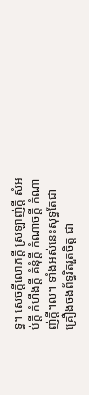ទ្ធ។ សេចកី្តលោភកី្ត ស្រឡាញ់កី្ត សំអប់កី្ត កំហឹងកី្ត គំនុំកី្ត កំណាចកី្ត កំណាញ់កី្ត។ល។ ទាំងអស់នេះសុទ្ធតែជាគ្រឿងចងព័ទ្ធរិតរួតចិត្ត ជា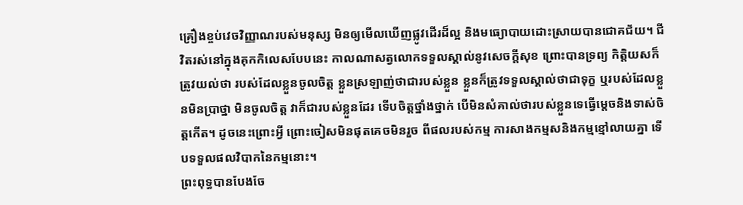គ្រឿងខ្ចប់វេចវិញ្ញាណរបស់មនុស្ស មិនឲ្យមើលឃើញផ្លូវដើរដ៏ល្អ និងមធ្យោបាយដោះស្រាយបានជោគជ័យ។ ជីវិតរស់នៅក្នុងគុកកិលេសបែបនេះ កាលណាសត្វលោកទទួលស្គាល់នូវសេចកី្តសុខ ព្រោះបានទ្រព្យ កិតិ្តយសក៏ត្រូវយល់ថា របស់ដែលខ្លួនចូលចិត្ត ខ្លួនស្រឡាញ់ថាជារបស់ខ្លួន ខ្លួនក៏ត្រូវទទួលស្គាល់ថាជាទុក្ខ ឬរបស់ដែលខ្លួនមិនប្រាថ្នា មិនចូលចិត្ត វាក៏ជារបស់ខ្លួនដែរ ទើបចិត្តថ្នាំងថ្នាក់ បើមិនសំគាល់ថារបស់ខ្លួនទេធ្វើម្តេចនិងទាស់ចិត្តកើត។ ដូចនេះព្រោះអី្វ ព្រោះចៀសមិនផុតគេចមិនរួច ពីផលរបស់កម្ម ការសាងកម្មសនិងកម្មខ្មៅលាយគ្នា ទើបទទួលផលវិបាកនៃកម្មនោះ។
ព្រះពុទ្ធបានបែងចែ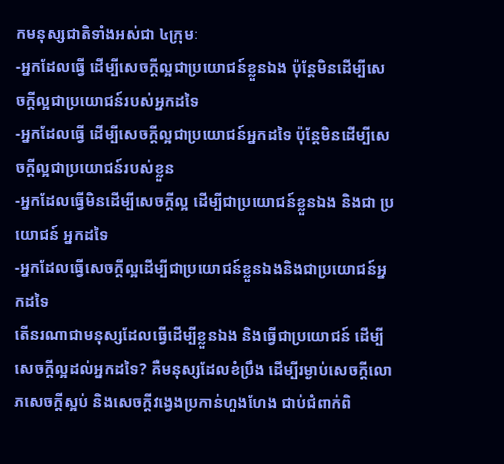កមនុស្សជាតិទាំងអស់ជា ៤ក្រុមៈ
-អ្នកដែលធ្វើ ដើម្បីសេចកី្តល្អជាប្រយោជន៍ខ្លួនឯង ប៉ុន្តែមិនដើម្បីសេចកី្តល្អជាប្រយោជន៍របស់អ្នកដទៃ
-អ្នកដែលធ្វើ ដើម្បីសេចកី្តល្អជាប្រយោជន៍អ្នកដទៃ ប៉ុន្តែមិនដើម្បីសេចកី្តល្អជាប្រយោជន៍របស់ខ្លួន
-អ្នកដែលធ្វើមិនដើម្បីសេចកី្តល្អ ដើម្បីជាប្រយោជន៍ខ្លួនឯង និងជា ប្រយោជន៍ អ្នកដទៃ
-អ្នកដែលធ្វើសេចកី្តល្អដើម្បីជាប្រយោជន៍ខ្លួនឯងនិងជាប្រយោជន៍អ្នកដទៃ
តើនរណាជាមនុស្សដែលធ្វើដើម្បីខ្លួនឯង និងធ្វើជាប្រយោជន៍ ដើម្បី សេចកី្តល្អដល់អ្នកដទៃ? គឺមនុស្សដែលខំប្រឹង ដើម្បីរម្ងាប់សេចកី្តលោភសេចកី្តស្អប់ និងសេចកី្តវង្វេងប្រកាន់ហួងហែង ជាប់ជំពាក់ពិ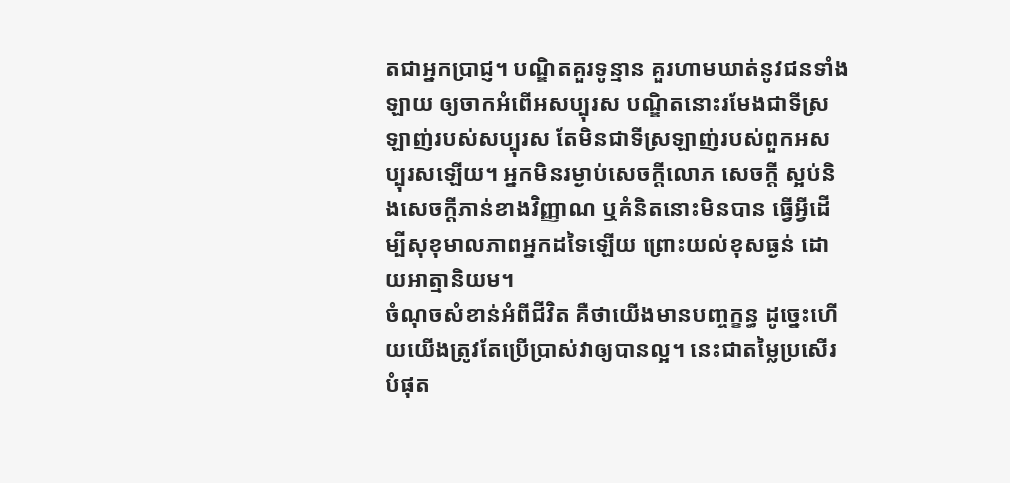តជាអ្នកប្រាជ្ញ។ បណ្ឌិតគួរទូន្មាន គួរហាមឃាត់នូវជនទាំងឡាយ ឲ្យចាកអំពើអសប្បុរស បណ្ឌិតនោះរមែងជាទីស្រឡាញ់របស់សប្បុរស តែមិនជាទីស្រឡាញ់របស់ពួកអសប្បុរសឡើយ។ អ្នកមិនរម្ងាប់សេចក្តីលោភ សេចក្តី ស្អប់និងសេចកី្តភាន់ខាងវិញ្ញាណ ឬគំនិតនោះមិនបាន ធ្វើអី្វដើម្បីសុខុមាលភាពអ្នកដទៃឡើយ ព្រោះយល់ខុសធ្ងន់ ដោយអាត្មានិយម។
ចំណុចសំខាន់អំពីជីវិត គឺថាយើងមានបញ្ចក្ខន្ធ ដូច្នេះហើយយើងត្រូវតែប្រើប្រាស់វាឲ្យបានល្អ។ នេះជាតម្លៃប្រសើរបំផុត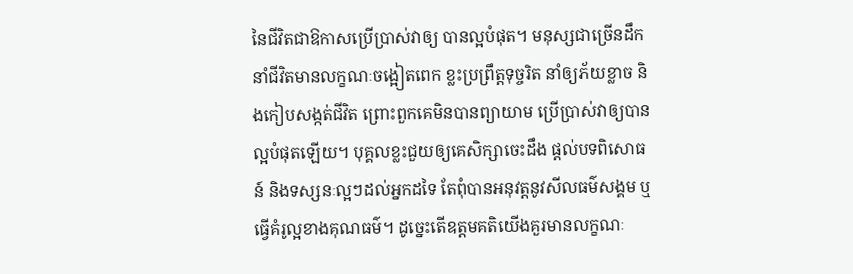នៃជីវិតជាឱកាសប្រើប្រាស់វាឲ្យ បានល្អបំផុត។ មនុស្សជាច្រើនដឹកនាំជីវិតមានលក្ខណៈចង្អៀតពេក ខ្លះប្រព្រឹត្តទុច្ចរិត នាំឲ្យភ័យខ្លាច និងកៀបសង្កត់ជីវិត ព្រោះពួកគេមិនបានព្យាយាម ប្រើប្រាស់វាឲ្យបានល្អបំផុតឡើយ។ បុគ្គលខ្លះជួយឲ្យគេសិក្សាចេះដឹង ផ្តល់បទពិសោធន៍ និងទស្សនៈល្អៗដល់អ្នកដទៃ តែពុំបានអនុវត្តនូវសីលធម៌សង្គម ឬធ្វើគំរូល្អខាងគុណធម៌។ ដូច្នេះតើឧត្តមគតិយើងគួរមានលក្ខណៈ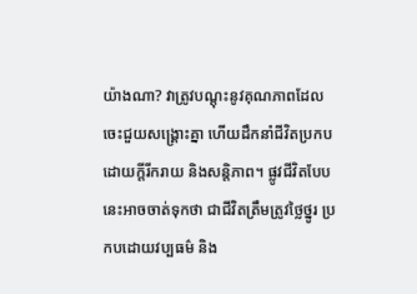យ៉ាងណា? វាត្រូវបណ្តុះនូវគុណភាពដែលចេះជួយសង្គ្រោះគ្នា ហើយដឹកនាំជីវិតប្រកបដោយកី្តរីករាយ និងសនិ្តភាព។ ផ្លូវជីវិតបែបនេះអាចចាត់ទុកថា ជាជីវិតត្រឹមត្រូវថ្លៃថ្នូរ ប្រកបដោយវប្បធម៌ និង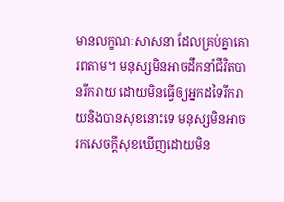មានលក្ខណៈសាសនា ដែលគ្រប់គ្នាគោរពតាម។ មនុស្សមិនអាចដឹកនាំជីវិតបានរីករាយ ដោយមិនធ្វើឲ្យអ្នកដទៃរីករាយនិងបានសុខនោះទេ មនុស្សមិនអាចរកសេចកី្តសុខឃើញដោយមិន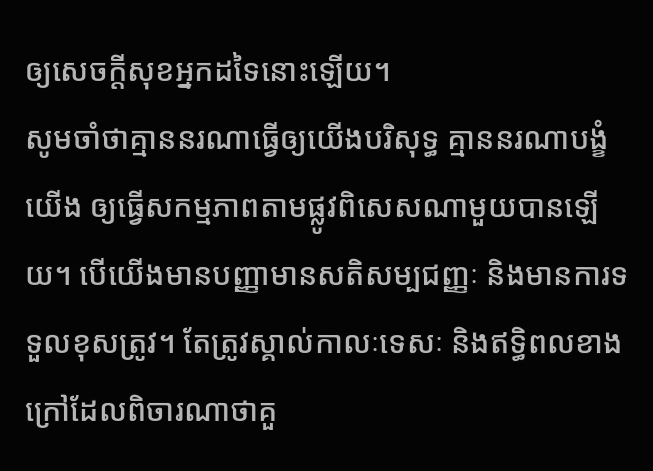ឲ្យសេចកី្តសុខអ្នកដទៃនោះឡើយ។
សូមចាំថាគ្មាននរណាធ្វើឲ្យយើងបរិសុទ្ធ គ្មាននរណាបង្ខំយើង ឲ្យធ្វើសកម្មភាពតាមផ្លូវពិសេសណាមួយបានឡើយ។ បើយើងមានបញ្ញាមានសតិសម្បជញ្ញៈ និងមានការទទួលខុសត្រូវ។ តែត្រូវស្គាល់កាលៈទេសៈ និងឥទិ្ធពលខាងក្រៅដែលពិចារណាថាគួ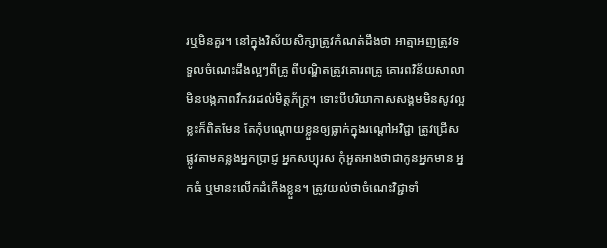រឬមិនគួរ។ នៅក្នុងវិស័យសិក្សាត្រូវកំណត់ដឹងថា អាត្មាអញត្រូវទទួលចំណេះដឹងល្អៗពីគ្រូ ពីបណ្ឌិតត្រូវគោរពគ្រូ គោរពវិន័យសាលា មិនបង្កភាពវឹកវរដល់មិត្តភ័ក្ត្រ។ ទោះបីបរិយាកាសសង្គមមិនសូវល្អខ្លះក៏ពិតមែន តែកុំបណ្តោយខ្លួនឲ្យធ្លាក់ក្នុងរណ្ដៅអវិជ្ជា ត្រូវជ្រើសផ្លូវតាមគន្លងអ្នកប្រាជ្ញ អ្នកសប្បុរស កុំអួតអាងថាជាកូនអ្នកមាន អ្នកធំ ឬមានះលើកដំកើងខ្លួន។ ត្រូវយល់ថាចំណេះវិជ្ជាទាំ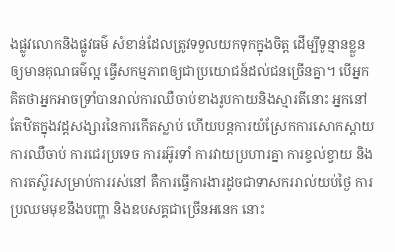ងផ្លូវលោកនិងផ្លូវធម៌ សំខាន់ដែលត្រូវទទួលយកទុកក្នុងចិត្ត ដើម្បីទូន្មានខ្លួនឲ្យមានគុណធម៌ល្អ ធ្វើសកម្មភាពឲ្យជាប្រយោជន៍ដល់ជនច្រើនគ្នា។ បើអ្នកគិតថាអ្នកអាចទ្រាំបានរាល់ការឈឺចាប់ខាងរូបកាយនិងស្មារតីនោះ អ្នកនៅតែឋិតក្នុងវដ្តសង្សារនៃការកើតស្លាប់ ហើយបន្តការយំស្រែកការសោកស្តាយ ការឈឺចាប់ ការជេរប្រទេច ការរអ៊ូរទាំ ការវាយប្រហារគ្នា ការខ្វល់ខ្វាយ និងការតស៊ូរសម្រាប់ការរស់នៅ គឺការធ្វើការងារដូចជាទាសកររាល់យប់ថ្ងៃ ការប្រឈមមុខនឹងបញ្ហា និងឧបសគ្គជាច្រើនអនេក នោះ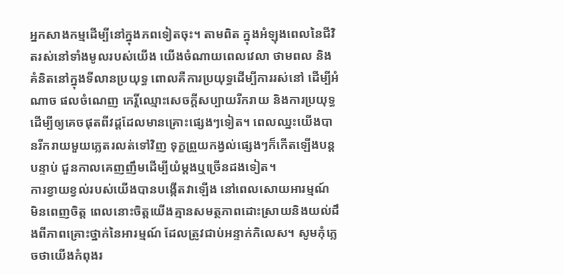អ្នកសាងកម្មដើម្បីនៅក្នុងភពទៀតចុះ។ តាមពិត ក្នុងអំឡុងពេលនៃជីវិតរស់នៅទាំងមូលរបស់យើង យើងចំណាយពេលវេលា ថាមពល និងគំនិតនៅក្នុងទីលានប្រយុទ្ធ ពោលគឺការប្រយុទ្ធដើម្បីការរស់នៅ ដើម្បីអំណាច ផលចំណេញ កេរ្តិ៍ឈ្មោះសេចកី្តសប្បាយរីករាយ និងការប្រយុទ្ធដើម្បីឲ្យគេចផុតពីវដ្តដែលមានគ្រោះផ្សេងៗទៀត។ ពេលឈ្នះយើងបានរីករាយមួយភ្លេតរលត់ទៅវិញ ទុក្ខព្រួយកង្វល់ផ្សេងៗក៏កើតឡើងបន្តបន្ទាប់ ជួនកាលគេញញឹមដើម្បីយំម្តងឬច្រើនដងទៀត។
ការខ្វាយខ្វល់របស់យើងបានបង្កើតវាឡើង នៅពេលសោយអារម្មណ៍ មិនពេញចិត្ត ពេលនោះចិត្តយើងគ្មានសមត្ថភាពដោះស្រាយនិងយល់ដឹងពីភាពគ្រោះថ្នាក់នៃអារម្មណ៍ ដែលត្រូវជាប់អន្ទាក់កិលេស។ សូមកុំភ្លេចថាយើងកំពុងរ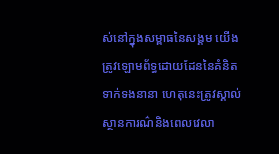ស់នៅក្នុងសម្ពាធនៃសង្គម យើងត្រូវឡោមព័ទ្ធដោយដែននៃគំនិតទាក់ទងនានា ហេតុនេះត្រូវស្គាល់ស្ថានការណ៌និងពេលវេលា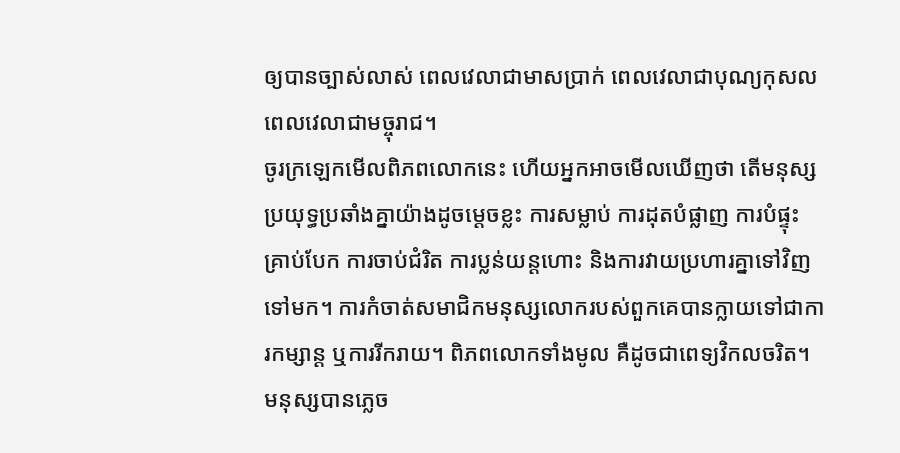ឲ្យបានច្បាស់លាស់ ពេលវេលាជាមាសប្រាក់ ពេលវេលាជាបុណ្យកុសល ពេលវេលាជាមច្ចុរាជ។
ចូរក្រឡេកមើលពិភពលោកនេះ ហើយអ្នកអាចមើលឃើញថា តើមនុស្សប្រយុទ្ធប្រឆាំងគ្នាយ៉ាងដូចម្តេចខ្លះ ការសម្លាប់ ការដុតបំផ្លាញ ការបំផ្ទុះ គ្រាប់បែក ការចាប់ជំរិត ការប្លន់យន្តហោះ និងការវាយប្រហារគ្នាទៅវិញទៅមក។ ការកំចាត់សមាជិកមនុស្សលោករបស់ពួកគេបានក្លាយទៅជាការកម្សាន្ត ឬការរីករាយ។ ពិភពលោកទាំងមូល គឺដូចជាពេទ្យវិកលចរិត។ មនុស្សបានភ្លេច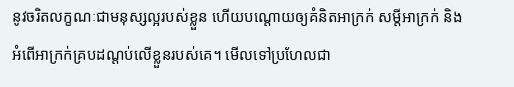នូវចរិតលក្ខណៈជាមនុស្សល្អរបស់ខ្លួន ហើយបណ្តោយឲ្យគំនិតអាក្រក់ សមី្តអាក្រក់ និងអំពើអាក្រក់គ្របដណ្តប់លើខ្លួនរបស់គេ។ មើលទៅប្រហែលជា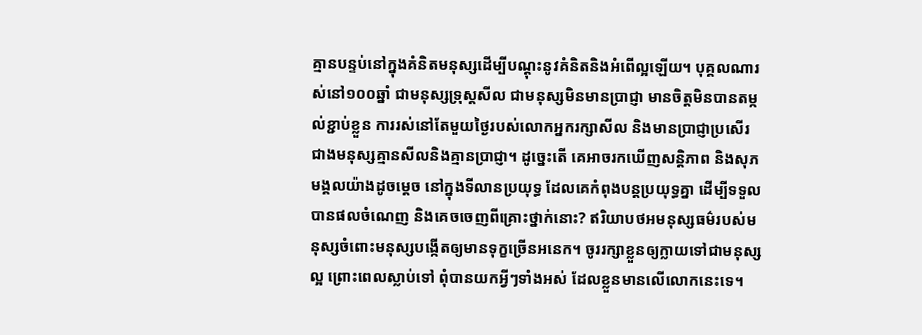គ្មានបន្ទប់នៅក្នុងគំនិតមនុស្សដើម្បីបណ្តុះនូវគំនិតនិងអំពើល្អឡើយ។ បុគ្គលណារស់នៅ១០០ឆ្នាំ ជាមនុស្សទ្រុស្តសីល ជាមនុស្សមិនមានប្រាជ្ញា មានចិត្តមិនបានតម្កល់ខ្ជាប់ខ្លួន ការរស់នៅតែមួយថ្ងៃរបស់លោកអ្នករក្សាសីល និងមានប្រាជ្ញាប្រសើរជាងមនុស្សគ្មានសីលនិងគ្មានប្រាជ្ញា។ ដូច្នេះតើ គេអាចរកឃើញសន្តិភាព និងសុភមង្គលយ៉ាងដូចម្តេច នៅក្នុងទីលានប្រយុទ្ធ ដែលគេកំពុងបន្តប្រយុទ្ធគ្នា ដើម្បីទទួលបានផលចំណេញ និងគេចចេញពីគ្រោះថ្នាក់នោះ? ឥរិយាបថអមនុស្សធម៌របស់មនុស្សចំពោះមនុស្សបង្កើតឲ្យមានទុក្ខច្រើនអនេក។ ចូររក្សាខ្លួនឲ្យក្លាយទៅជាមនុស្សល្អ ព្រោះពេលស្លាប់ទៅ ពុំបានយកអី្វៗទាំងអស់ ដែលខ្លួនមានលើលោកនេះទេ។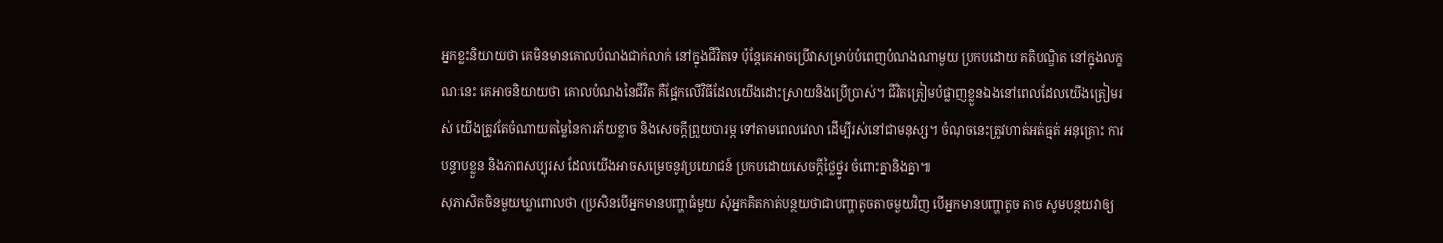អ្នកខ្លះនិយាយថា គេមិនមានគោលបំណងជាក់លាក់ នៅក្នុងជីវិតទេ ប៉ុន្តែគេអាចប្រើវាសម្រាប់បំពេញបំណងណាមួយ ប្រកបដោយ គតិបណ្ឌិត នៅក្នុងលក្ខណៈនេះ គេអាចនិយាយថា គោលបំណងនៃជីវិត គឺផ្អែកលើវិធីដែលយើងដោះស្រាយនិងប្រើប្រាស់។ ជីវិតត្រៀមបំផ្លាញខ្លួនឯងនៅពេលដែលយើងត្រៀមរស់ យើងត្រូវតែចំណាយតម្លៃនៃការភ័យខ្លាច និងសេចកី្តព្រួយបារម្ភ ទៅតាមពេលវេលា ដើម្បីរស់នៅជាមនុស្ស។ ចំណុចនេះត្រូវហាត់អត់ធ្មត់ អនុគ្រោះ ការបន្ទាបខ្លួន និងភាពសប្បុរស ដែលយើងអាចសម្រេចនូវប្រយោជន៍ ប្រកបដោយសេចកី្តថ្លៃថ្នូរ ចំពោះគ្នានិងគ្នា៕
សុភាសិតចិនមួយឃ្លាពោលថា (ប្រសិនបើអ្នកមានបញ្ហាធំមួយ សុំអ្នកគិតកាត់បន្ថយថាជាបញ្ហាតូចតាចមួយវិញ បើអ្នកមានបញ្ហាតូច តាច សូមបន្ថយវាឲ្យ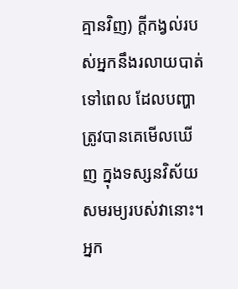គ្មានវិញ) កី្តកង្វល់របស់អ្នកនឹងរលាយបាត់ទៅពេល ដែលបញ្ហា ត្រូវបានគេមើលឃើញ ក្នុងទស្សនវិស័យសមរម្យរបស់វានោះ។ អ្នក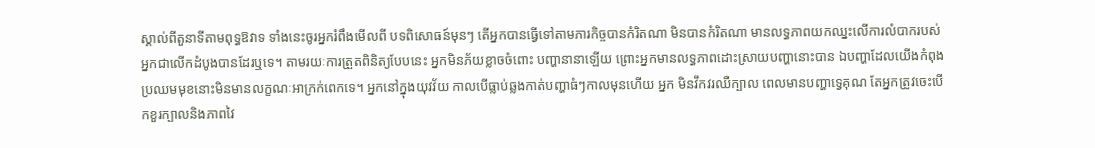ស្គាល់ពីតួនាទីតាមពុទ្ធឱវាទ ទាំងនេះចូរអ្នករំពឹងមើលពី បទពិសោធន៍មុនៗ តើអ្នកបានធ្វើទៅតាមភារកិច្ចបានកំរិតណា មិនបានកំរិតណា មានលទ្ធភាពយកឈ្នះលើការលំបាករបស់អ្នកជាលើកដំបូងបានដែរឬទេ។ តាមរយៈការត្រួតពិនិត្យបែបនេះ អ្នកមិនភ័យខ្លាចចំពោះ បញ្ហានានាឡើយ ព្រោះអ្នកមានលទ្ធភាពដោះស្រាយបញ្ហានោះបាន ឯបញ្ហាដែលយើងកំពុងប្រឈមមុខនោះមិនមានលក្ខណៈអាក្រក់ពេកទេ។ អ្នកនៅក្នុងយុវវ័យ កាលបើធ្លាប់ឆ្លងកាត់បញ្ហាធំៗកាលមុនហើយ អ្នក មិនវឹកវរឈឺក្បាល ពេលមានបញ្ហាទ្វេគុណ តែអ្នកត្រូវចេះបើកខួរក្បាលនិងភាពវៃ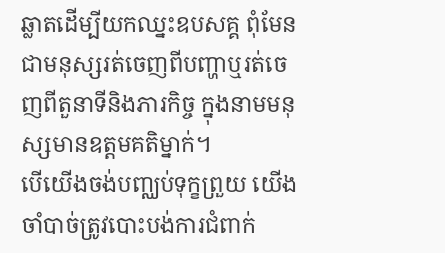ឆ្លាតដើម្បីយកឈ្នះឧបសគ្គ ពុំមែនជាមនុស្សរត់ចេញពីបញ្ហាឬរត់ចេញពីតួនាទីនិងភារកិច្ច ក្នុងនាមមនុស្សមានឧត្តមគតិម្នាក់។
បើយើងចង់បញ្ឈប់ទុក្ខព្រួយ យើងចាំបាច់ត្រូវបោះបង់ការជំពាក់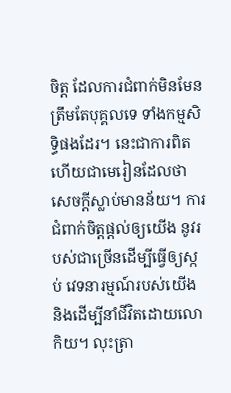ចិត្ត ដែលការជំពាក់មិនមែនត្រឹមតែបុគ្គលទេ ទាំងកម្មសិទិ្ធផងដែរ។ នេះជាការពិត ហើយជាមេរៀនដែលថាសេចកី្តស្លាប់មានន័យ។ ការជំពាក់ចិត្តផ្តល់ឲ្យយើង នូវរបស់ជាច្រើនដើម្បីធ្វើឲ្យស្កប់ វេទនារម្មណ៍របស់យើង និងដើម្បីនាំជីវិតដោយលោកិយ។ លុះត្រា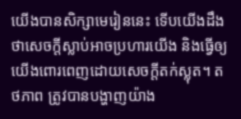យើងបានសិក្សាមេរៀននេះ ទើបយើងដឹងថាសេចកី្តស្លាប់អាចប្រហារយើង និងធ្វើឲ្យយើងពោរពេញដោយសេចកី្តតក់ស្លុត។ តថភាព ត្រូវបានបង្ហាញយ៉ាង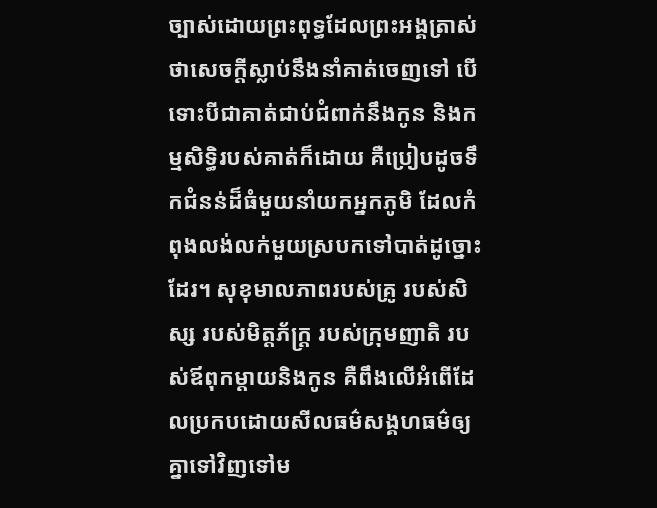ច្បាស់ដោយព្រះពុទ្ធដែលព្រះអង្គត្រាស់ថាសេចកី្តស្លាប់នឹងនាំគាត់ចេញទៅ បើទោះបីជាគាត់ជាប់ជំពាក់នឹងកូន និងកម្មសិទិ្ធរបស់គាត់ក៏ដោយ គឺប្រៀបដូចទឹកជំនន់ដ៏ធំមួយនាំយកអ្នកភូមិ ដែលកំពុងលង់លក់មួយស្របកទៅបាត់ដូច្នោះដែរ។ សុខុមាលភាពរបស់គ្រូ របស់សិស្ស របស់មិត្តភ័ក្ត្រ របស់ក្រុមញាតិ របស់ឪពុកម្តាយនិងកូន គឺពឹងលើអំពើដែលប្រកបដោយសីលធម៌សង្គហធម៌ឲ្យគ្នាទៅវិញទៅម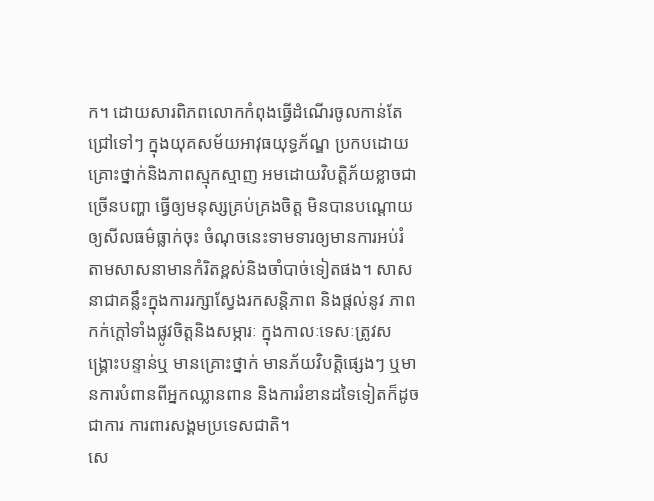ក។ ដោយសារពិភពលោកកំពុងធ្វើដំណើរចូលកាន់តែជ្រៅទៅៗ ក្នុងយុគសម័យអាវុធយុទ្ធភ័ណ្ឌ ប្រកបដោយគ្រោះថ្នាក់និងភាពស្មុកស្មាញ អមដោយវិបតិ្តភ័យខ្លាចជាច្រើនបញ្ហា ធ្វើឲ្យមនុស្សគ្រប់គ្រងចិត្ត មិនបានបណ្តោយឲ្យសីលធម៌ធ្លាក់ចុះ ចំណុចនេះទាមទារឲ្យមានការអប់រំ តាមសាសនាមានកំរិតខ្ពស់និងចាំបាច់ទៀតផង។ សាសនាជាគន្លឹះក្នុងការរក្សាស្វែងរកសន្តិភាព និងផ្តល់នូវ ភាពកក់ក្តៅទាំងផ្លូវចិត្តនិងសម្ភារៈ ក្នុងកាលៈទេសៈត្រូវសង្គ្រោះបន្ទាន់ឬ មានគ្រោះថ្នាក់ មានភ័យវិបតិ្តផ្សេងៗ ឬមានការបំពានពីអ្នកឈ្លានពាន និងការរំខានដទៃទៀតក៏ដូចជាការ ការពារសង្គមប្រទេសជាតិ។
សេ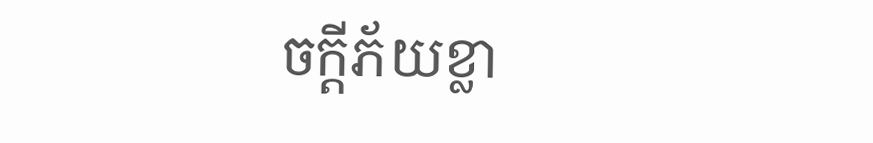ចកី្តភ័យខ្លា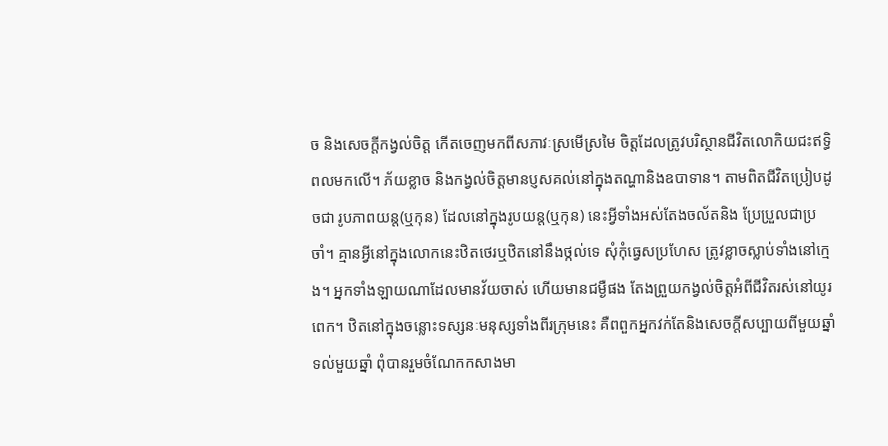ច និងសេចកី្តកង្វល់ចិត្ត កើតចេញមកពីសភាវៈស្រមើស្រមៃ ចិត្តដែលត្រូវបរិស្ថានជីវិតលោកិយជះឥទិ្ធពលមកលើ។ ភ័យខ្លាច និងកង្វល់ចិត្តមានប្ញសគល់នៅក្នុងតណ្ហានិងឧបាទាន។ តាមពិតជីវិតប្រៀបដូចជា រូបភាពយន្ត(ឬកុន) ដែលនៅក្នុងរូបយន្ត(ឬកុន) នេះអី្វទាំងអស់តែងចល័តនិង ប្រែប្រួលជាប្រចាំ។ គ្មានអី្វនៅក្នុងលោកនេះឋិតថេរឬឋិតនៅនឹងថ្កល់ទេ សុំកុំធ្វេសប្រហែស ត្រូវខ្លាចស្លាប់ទាំងនៅក្មេង។ អ្នកទាំងឡាយណាដែលមានវ័យចាស់ ហើយមានជម្ងឺផង តែងព្រួយកង្វល់ចិត្តអំពីជីវិតរស់នៅយូរពេក។ ឋិតនៅក្នុងចន្លោះទស្សនៈមនុស្សទាំងពីរក្រុមនេះ គឺពពួកអ្នកវក់តែនិងសេចកី្តសប្បាយពីមួយឆ្នាំទល់មួយឆ្នាំ ពុំបានរួមចំណែកកសាងមា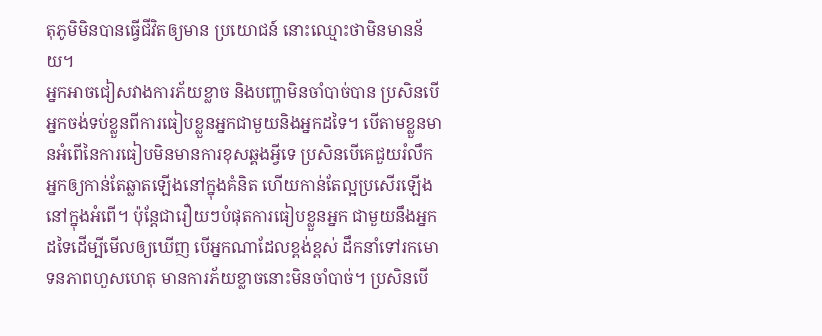តុភូមិមិនបានធ្វើជីវិតឲ្យមាន ប្រយោជន៍ នោះឈ្មោះថាមិនមានន័យ។
អ្នកអាចជៀសវាងការភ័យខ្លាច និងបញ្ហាមិនចាំបាច់បាន ប្រសិនបើអ្នកចង់ទប់ខ្លួនពីការធៀបខ្លួនអ្នកជាមួយនិងអ្នកដទៃ។ បើតាមខ្លួនមានអំពើនៃការធៀបមិនមានការខុសឆ្គងអី្វទេ ប្រសិនបើគេជួយរំលឹកអ្នកឲ្យកាន់តែឆ្លាតឡើងនៅក្នុងគំនិត ហើយកាន់តែល្អប្រសើរឡើងនៅក្នុងអំពើ។ ប៉ុន្តែជារឿយៗបំផុតការធៀបខ្លួនអ្នក ជាមួយនឹងអ្នកដទៃដើម្បីមើលឲ្យឃើញ បើអ្នកណាដែលខ្ពង់ខ្ពស់ ដឹកនាំទៅរកមោទនភាពហួសហេតុ មានការភ័យខ្លាចនោះមិនចាំបាច់។ ប្រសិនបើ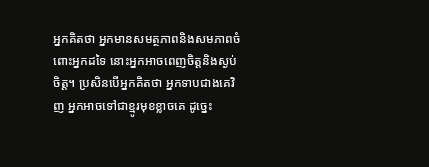អ្នកគិតថា អ្នកមានសមត្ថភាពនិងសមភាពចំពោះអ្នកដទៃ នោះអ្នកអាចពេញចិត្តនិងស្ងប់ចិត្ត។ ប្រសិនបើអ្នកគិតថា អ្នកទាបជាងគេវិញ អ្នកអាចទៅជាខ្មូរមុខខ្លាចគេ ដូច្នេះ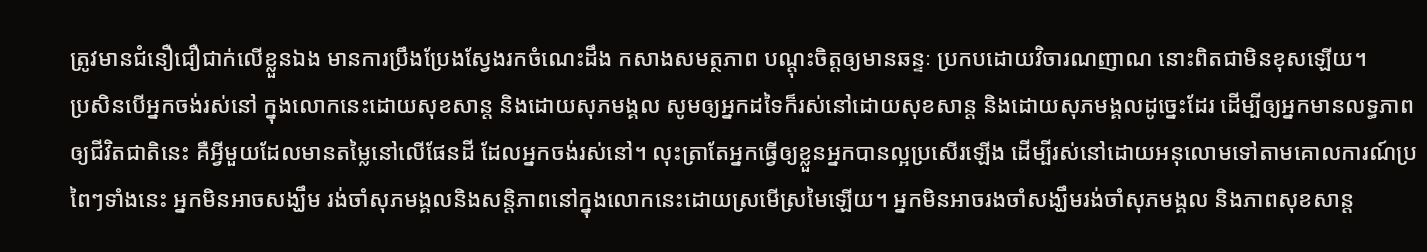ត្រូវមានជំនឿជឿជាក់លើខ្លួនឯង មានការប្រឹងប្រែងស្វែងរកចំណេះដឹង កសាងសមត្ថភាព បណ្តុះចិត្តឲ្យមានឆន្ទៈ ប្រកបដោយវិចារណញាណ នោះពិតជាមិនខុសឡើយ។
ប្រសិនបើអ្នកចង់រស់នៅ ក្នុងលោកនេះដោយសុខសាន្ត និងដោយសុភមង្គល សូមឲ្យអ្នកដទៃក៏រស់នៅដោយសុខសាន្ត និងដោយសុភមង្គលដូច្នេះដែរ ដើម្បីឲ្យអ្នកមានលទ្ធភាពឲ្យជីវិតជាតិនេះ គឺអី្វមួយដែលមានតម្លៃនៅលើផែនដី ដែលអ្នកចង់រស់នៅ។ លុះត្រាតែអ្នកធ្វើឲ្យខ្លួនអ្នកបានល្អប្រសើរឡើង ដើម្បីរស់នៅដោយអនុលោមទៅតាមគោលការណ៍ប្រពៃៗទាំងនេះ អ្នកមិនអាចសង្ឃឹម រង់ចាំសុភមង្គលនិងសនិ្តភាពនៅក្នុងលោកនេះដោយស្រមើស្រមៃឡើយ។ អ្នកមិនអាចរងចាំសង្ឃឹមរង់ចាំសុភមង្គល និងភាពសុខសាន្ត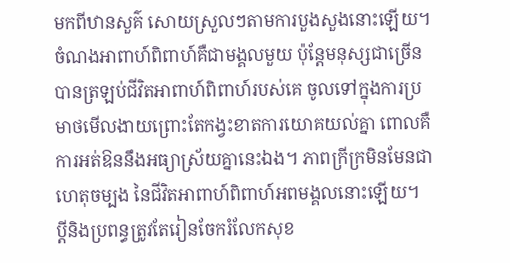មកពីឋានសួគ៌ សោយស្រួលៗតាមការបួងសួងនោះឡើយ។
ចំណងអាពាហ៍ពិពាហ៍គឺជាមង្គលមួយ ប៉ុន្តែមនុស្សជាច្រើនបានត្រឡប់ជីវិតអាពាហ៍ពិពាហ៍របស់គេ ចូលទៅក្នុងការប្រមាថមើលងាយព្រោះតែកង្វះខាតការយោគយល់គ្នា ពោលគឺការអត់ឱននឹងអធ្យាស្រ័យគ្នានេះឯង។ ភាពក្រីក្រមិនមែនជាហេតុចម្បង នៃជីវិតអាពាហ៍ពិពាហ៍អពមង្គលនោះឡើយ។ បី្តនិងប្រពន្ធត្រូវតែរៀនចែករំលែកសុខ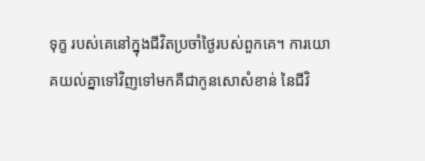ទុក្ខ របស់គេនៅក្នុងជីវិតប្រចាំថ្ងៃរបស់ពួកគេ។ ការយោគយល់គ្នាទៅវិញទៅមកគឺជាកូនសោសំខាន់ នៃជីវិ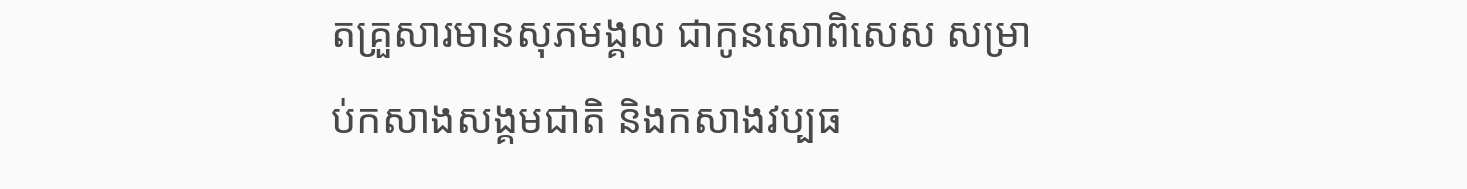តគ្រួសារមានសុភមង្គល ជាកូនសោពិសេស សម្រាប់កសាងសង្គមជាតិ និងកសាងវប្បធ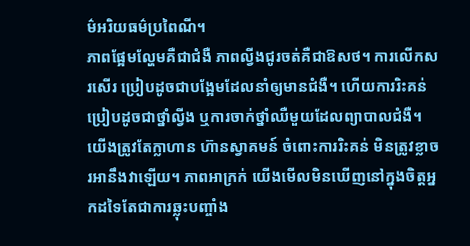ម៌អរិយធម៌ប្រពៃណី។
ភាពផ្អែមល្ហែមគឺជាជំងឺ ភាពល្វីងជូរចត់គឺជាឱសថ។ ការលើកសរសើរ ប្រៀបដូចជាបង្អែមដែលនាំឲ្យមានជំងឺ។ ហើយការរិះគន់ប្រៀបដូចជាថ្នាំល្វីង ឬការចាក់ថ្នាំឈឺមួយដែលព្យាបាលជំងឺ។ យើងត្រូវតែក្លាហាន ហ៊ានស្វាគមន៍ ចំពោះការរិះគន់ មិនត្រូវខ្លាចរអានឹងវាឡើយ។ ភាពអាក្រក់ យើងមើលមិនឃើញនៅក្នុងចិត្តអ្នកដទៃតែជាការឆ្លុះបញ្ចាំង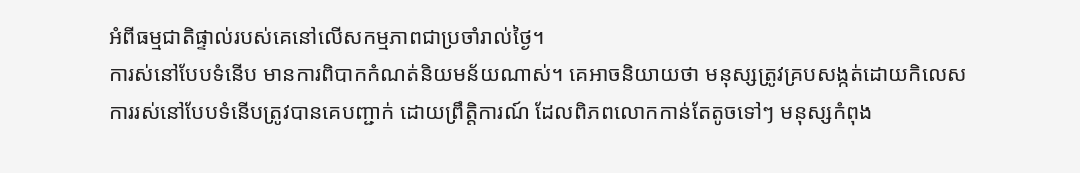អំពីធម្មជាតិផ្ទាល់របស់គេនៅលើសកម្មភាពជាប្រចាំរាល់ថ្ងៃ។
ការស់នៅបែបទំនើប មានការពិបាកកំណត់និយមន័យណាស់។ គេអាចនិយាយថា មនុស្សត្រូវគ្របសង្កត់ដោយកិលេស ការរស់នៅបែបទំនើបត្រូវបានគេបញ្ជាក់ ដោយព្រឹត្តិការណ៍ ដែលពិភពលោកកាន់តែតូចទៅៗ មនុស្សកំពុង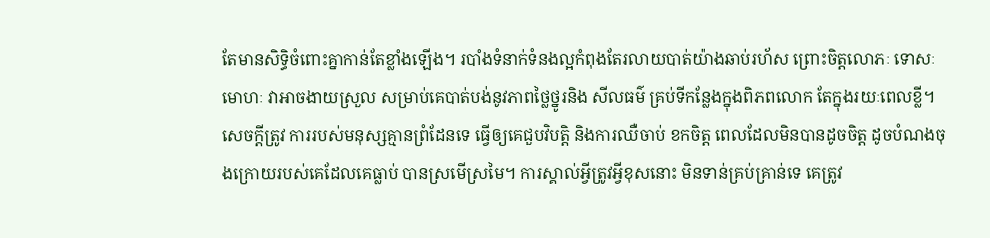តែមានសិទិ្ធចំពោះគ្នាកាន់តែខ្លាំងឡើង។ របាំងទំនាក់ទំនងល្អកំពុងតែរលាយបាត់យ៉ាងឆាប់រហ័ស ព្រោះចិត្តលោភៈ ទោសៈ មោហៈ វាអាចងាយស្រួល សម្រាប់គេបាត់បង់នូវភាពថ្លៃថ្នូរនិង សីលធម៌ គ្រប់ទីកន្លែងក្នុងពិភពលោក តែក្នុងរយៈពេលខ្លី។ សេចកី្តត្រូវ ការរបស់មនុស្សគ្មានព្រំដែនទេ ធ្វើឲ្យគេជួបវិបតិ្ត និងការឈឺចាប់ ខកចិត្ត ពេលដែលមិនបានដូចចិត្ត ដូចបំណងចុងក្រោយរបស់គេដែលគេធ្លាប់ បានស្រមើស្រមៃ។ ការស្គាល់អី្វត្រូវអី្វខុសនោះ មិនទាន់គ្រប់គ្រាន់ទេ គេត្រូវ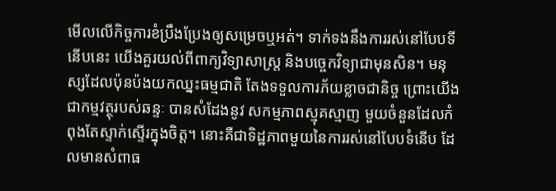មើលលើកិច្ចការខំប្រឹងប្រែងឲ្យសម្រេចឬអត់។ ទាក់ទងនឹងការរស់នៅបែបទីនើបនេះ យើងគួរយល់ពីពាក្យវិទ្យាសាស្ត្រ និងបច្ចេកវិទ្យាជាមុនសិន។ មនុស្សដែលប៉ុនប៉ងយកឈ្នះធម្មជាតិ តែងទទួលការភ័យខ្លាចជានិច្ច ព្រោះយើងជាកម្មវត្ថុរបស់ឆន្ទៈ បានសំដែងនូវ សកម្មភាពស្មុគស្មាញ មួយចំនួនដែលកំពុងតែស្ទាក់ស្ទើរក្នុងចិត្ត។ នោះគឺជាទិដ្ឋភាពមួយនៃការរស់នៅបែបទំនើប ដែលមានសំពាធ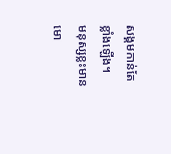សង្គមកាន់តែខ្លាំងឡើង។
មនុស្សខ្លះមានមោ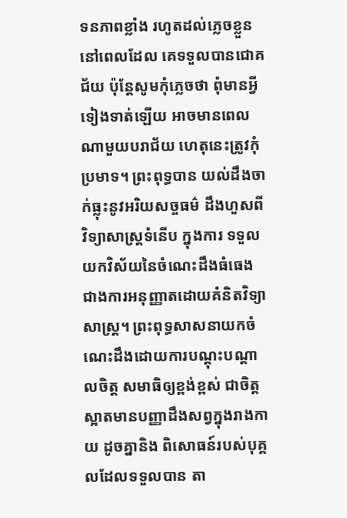ទនភាពខ្លាំង រហូតដល់ភ្លេចខ្លួន នៅពេលដែល គេទទួលបានជោគជ័យ ប៉ុន្តែសូមកុំភ្លេចថា ពុំមានអី្វទៀងទាត់ឡើយ អាចមានពេលណាមួយបរាជ័យ ហេតុនេះត្រូវកុំប្រមាទ។ ព្រះពុទ្ធបាន យល់ដឹងចាក់ធ្លុះនូវអរិយសច្ចធម៌ ដឹងហួសពីវិទ្យាសាស្ត្រទំនើប ក្នុងការ ទទួលយកវិស័យនៃចំណេះដឹងធំធេងជាងការអនុញ្ញាតដោយគំនិតវិទ្យា សាស្ត្រ។ ព្រះពុទ្ធសាសនាយកចំណេះដឹងដោយការបណ្តុះបណ្តាលចិត្ត សមាធិឲ្យខ្ពង់ខ្ពស់ ជាចិត្តស្អាតមានបញ្ញាដឹងសព្វក្នុងរាងកាយ ដូចគ្នានិង ពិសោធន៍របស់បុគ្គលដែលទទួលបាន តា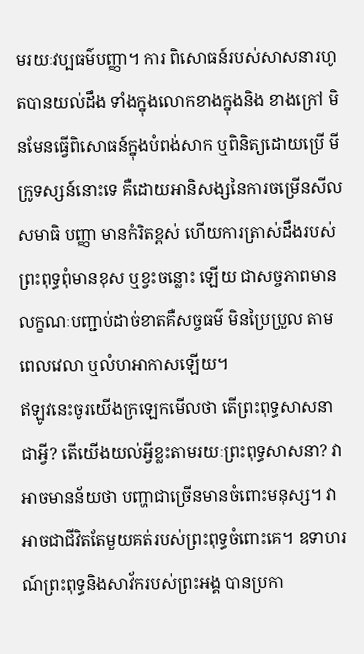មរយៈវប្បធម៌បញ្ញា។ ការ ពិសោធន៍របស់សាសនារហូតបានយល់ដឹង ទាំងក្នុងលោកខាងក្នុងនិង ខាងក្រៅ មិនមែនធ្វើពិសោធន៍ក្នុងបំពង់សាក ឬពិនិត្យដោយប្រើ មីក្រូទស្សន៍នោះទេ គឺដោយអានិសង្សនៃការចម្រើនសីល សមាធិ បញ្ញា មានកំរិតខ្ពស់ ហើយការត្រាស់ដឹងរបស់ព្រះពុទ្ធពុំមានខុស ឬខ្វះចន្លោះ ឡើយ ជាសច្ចភាពមានលក្ខណៈបញ្ជាប់ដាច់ខាតគឺសច្ចធម៌ មិនប្រៃប្រួល តាមពេលវេលា ឬលំហអាកាសឡើយ។
ឥឡូវនេះចូរយើងក្រឡេកមើលថា តើព្រះពុទ្ធសាសនាជាអី្វ? តើយើងយល់អី្វខ្លះតាមរយៈព្រះពុទ្ធសាសនា? វាអាចមានន័យថា បញ្ហាជាច្រើនមានចំពោះមនុស្ស។ វាអាចជាជីវិតតែមួយគត់របស់ព្រះពុទ្ធចំពោះគេ។ ឧទាហរណ៍ព្រះពុទ្ធនិងសាវ័ករបស់ព្រះអង្គ បានប្រកា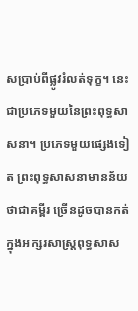សប្រាប់ពីផ្លូវរំលត់ទុក្ខ។ នេះជាប្រភេទមួយនៃព្រះពុទ្ធសាសនា។ ប្រភេទមួយផ្សេងទៀត ព្រះពុទ្ធសាសនាមានន័យថាជាគម្ពីរ ច្រើនដូចបានកត់ក្នុងអក្សរសាស្ត្រពុទ្ធសាស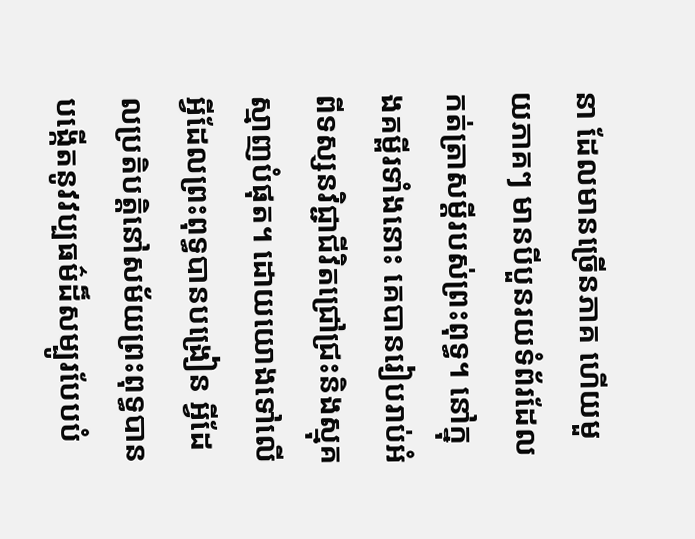នា ដែលមានច្រើនភាគ ហើយមួយភាគៗ មានបីបួនរយទំព័រដែលកត់ត្រាសមី្តរបស់ព្រះពុទ្ធ។ នៅក្នុងគម្ពីរទាំងនោះ គេបានរៀបរាប់អំពីទស្សនវិជ្ជាជីវិតជ្រៅជ្រះនិងស្មុគស្មាញបំផុត។ ដោយយោងទៅលើអី្វដែលព្រះពុទ្ធបានបង្រៀន អី្វដែលប្រតិបតិ្តនៅសម័យព្រះពុទ្ធបានបង្កើតនូវវប្បធម៌ដ៏សម្បូរបែបបំ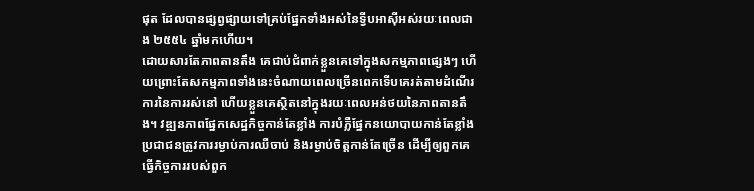ផុត ដែលបានផ្សព្វផ្សាយទៅគ្រប់ផ្នែកទាំងអស់នៃទី្វបអាស៊ីអស់រយៈពេលជាង ២៥៥៤ ឆ្នាំមកហើយ។
ដោយសារតែភាពតានតឹង គេជាប់ជំពាក់ខ្លួនគេទៅក្នុងសកម្មភាពផ្សេងៗ ហើយព្រោះតែសកម្មភាពទាំងនេះចំណាយពេលច្រើនពេកទើបគេរត់តាមដំណើរការនៃការរស់នៅ ហើយខ្លួនគេស្ថិតនៅក្នុងរយៈពេលអន់ថយនៃភាពតានតឹង។ វឌ្ឍនភាពផ្នែកសេដ្ឋកិច្ចកាន់តែខ្លាំង ការបំភ្លឺផ្នែកនយោបាយកាន់តែខ្លាំង ប្រជាជនត្រូវការរម្ងាប់ការឈឺចាប់ និងរម្ងាប់ចិត្តកាន់តែច្រើន ដើម្បីឲ្យពួកគេធ្វើកិច្ចការរបស់ពួក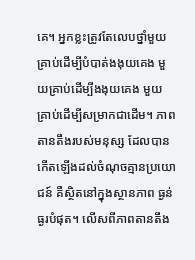គេ។ អ្នកខ្លះត្រូវតែលេបថ្នាំមួយគ្រាប់ដើម្បីបំបាត់ងងុយគេង មួយគ្រាប់ដើម្បីងងុយគេង មួយគ្រាប់ដើម្បីសម្រាកជាដើម។ ភាពតានតឹងរបស់មនុស្ស ដែលបានកើតឡើងដល់ចំណុចគ្មានប្រយោជន៍ គឺស្ថិតនៅក្នុងស្ថានភាព ធ្ងន់ធ្ងរបំផុត។ លើសពីភាពតានតឹង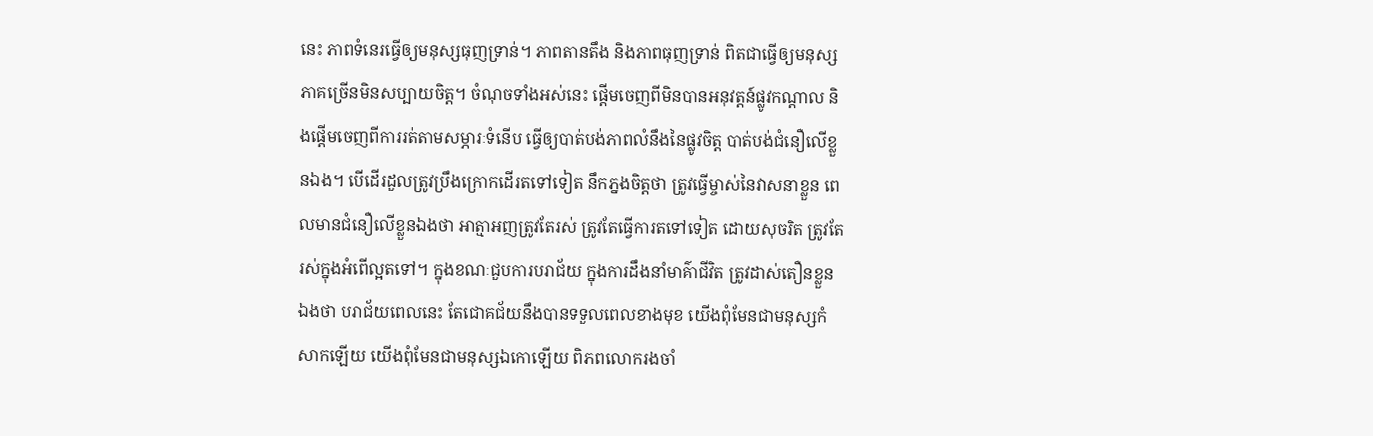នេះ ភាពទំនេរធ្វើឲ្យមនុស្សធុញទ្រាន់។ ភាពតានតឹង និងភាពធុញទ្រាន់ ពិតជាធ្វើឲ្យមនុស្សភាគច្រើនមិនសប្បាយចិត្ត។ ចំណុចទាំងអស់នេះ ផ្តើមចេញពីមិនបានអនុវត្តន៍ផ្លូវកណ្តាល និងផ្តើមចេញពីការរត់តាមសម្ភារៈទំនើប ធ្វើឲ្យបាត់បង់ភាពលំនឹងនៃផ្លូវចិត្ត បាត់បង់ជំនឿលើខ្លួនឯង។ បើដើរដួលត្រូវប្រឹងក្រោកដើរតទៅទៀត នឹកភ្នងចិត្តថា ត្រូវធ្វើម្ចាស់នៃវាសនាខ្លួន ពេលមានជំនឿលើខ្លួនឯងថា អាត្មាអញត្រូវតែរស់ ត្រូវតែធ្វើការតទៅទៀត ដោយសុចរិត ត្រូវតែរស់ក្នុងអំពើល្អតទៅ។ ក្នុងខណៈជួបការបរាជ័យ ក្នុងការដឹងនាំមាគ៌ាជីវិត ត្រូវដាស់តឿនខ្លួនឯងថា បរាជ័យពេលនេះ តែជោគជ័យនឹងបានទទួលពេលខាងមុខ យើងពុំមែនជាមនុស្សកំសាកឡើយ យើងពុំមែនជាមនុស្សឯកោឡើយ ពិភពលោករងចាំ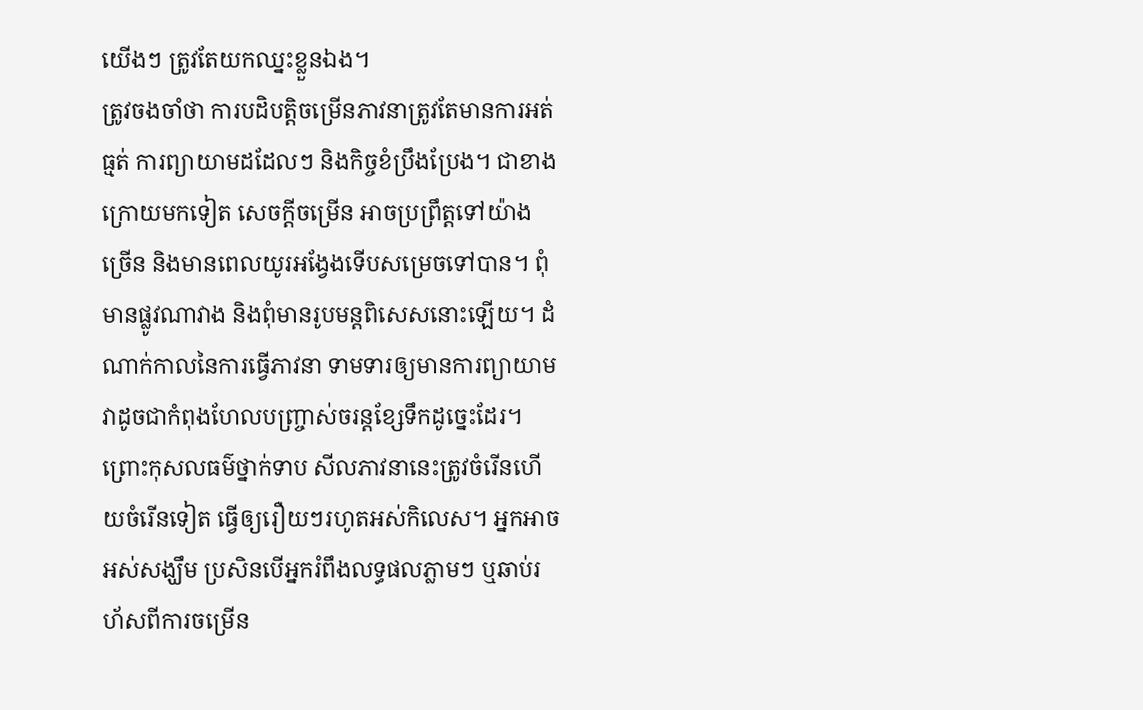យើងៗ ត្រូវតែយកឈ្នះខ្លួនឯង។
ត្រូវចងចាំថា ការបដិបតិ្តចម្រើនភាវនាត្រូវតែមានការអត់ធ្មត់ ការព្យាយាមដដែលៗ និងកិច្ចខំប្រឹងប្រែង។ ជាខាងក្រោយមកទៀត សេចកី្តចម្រើន អាចប្រព្រឹត្តទៅយ៉ាងច្រើន និងមានពេលយូរអង្វែងទើបសម្រេចទៅបាន។ ពុំមានផ្លូវណាវាង និងពុំមានរូបមន្តពិសេសនោះឡើយ។ ដំណាក់កាលនៃការធ្វើភាវនា ទាមទារឲ្យមានការព្យាយាមវាដូចជាកំពុងហែលបញ្ច្រាស់ចរន្តខ្សែទឹកដូច្នេះដែរ។ ព្រោះកុសលធម៌ថ្នាក់ទាប សីលភាវនានេះត្រូវចំរើនហើយចំរើនទៀត ធ្វើឲ្យរឿយៗរហូតអស់កិលេស។ អ្នកអាចអស់សង្ឃឹម ប្រសិនបើអ្នករំពឹងលទ្ធផលភ្លាមៗ ឬឆាប់រហ័សពីការចម្រើន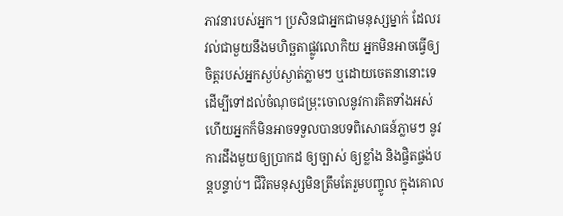ភាវនារបស់អ្នក។ ប្រសិនជាអ្នកជាមនុស្សម្នាក់ ដែលរវល់ជាមួយនឹងមហិច្ឆតាផ្លូវលោកិយ អ្នកមិនអាចធ្វើឲ្យចិត្តរបស់អ្នកស្ងប់ស្ងាត់ភ្លាមៗ ឬដោយចេតនានោះទេ ដើម្បីទៅដល់ចំណុចជម្រុះចោលនូវការគិតទាំងអស់ ហើយអ្នកក៏មិនអាចទទួលបានបទពិសោធន៍ភ្លាមៗ នូវការដឹងមួយឲ្យប្រាកដ ឲ្យច្បាស់ ឲ្យខ្លាំង និងផ្ចិតផ្ចង់បន្តបន្ទាប់។ ជីវិតមនុស្សមិនត្រឹមតែរួមបញ្ចូល ក្នុងគោល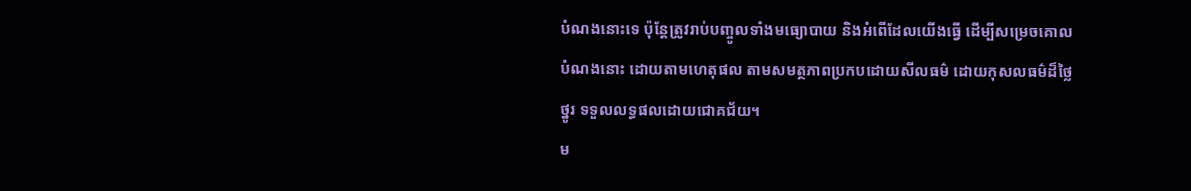បំណងនោះទេ ប៉ុន្តែត្រូវរាប់បញ្ចូលទាំងមធ្យោបាយ និងអំពើដែលយើងធ្វើ ដើម្បីសម្រេចគោលបំណងនោះ ដោយតាមហេតុផល តាមសមត្ថភាពប្រកបដោយសីលធម៌ ដោយកុសលធម៌ដ៏ថ្លៃថ្នូរ ទទួលលទ្ធផលដោយជោគជ័យ។
ម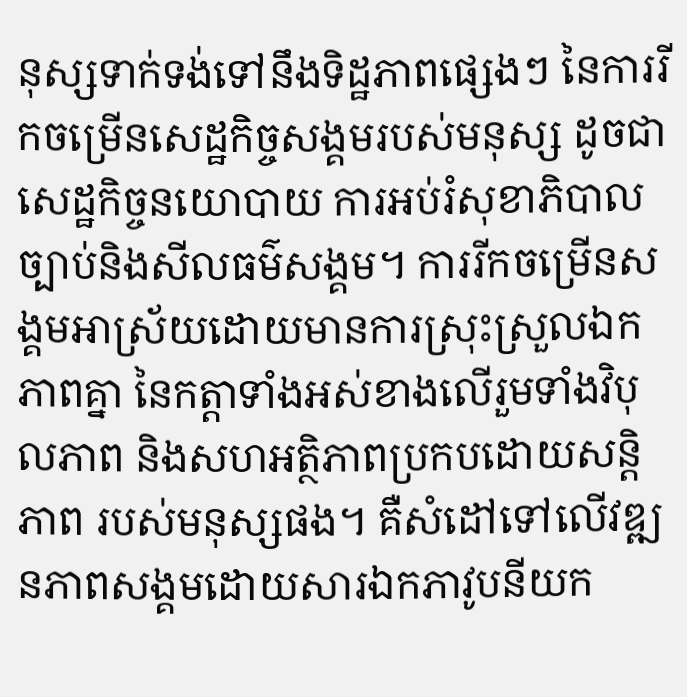នុស្សទាក់ទង់ទៅនឹងទិដ្ឋភាពផ្សេងៗ នៃការរីកចម្រើនសេដ្ឋកិច្ចសង្គមរបស់មនុស្ស ដូចជាសេដ្ឋកិច្ចនយោបាយ ការអប់រំសុខាភិបាលច្បាប់និងសីលធម៌សង្គម។ ការរីកចម្រើនសង្គមអាស្រ័យដោយមានការស្រុះស្រួលឯកភាពគ្នា នៃកត្តាទាំងអស់ខាងលើរួមទាំងវិបុលភាព និងសហអតិ្ថភាពប្រកបដោយសនិ្តភាព របស់មនុស្សផង។ គឺសំដៅទៅលើវឌ្ឍនភាពសង្គមដោយសារឯកភាវូបនីយក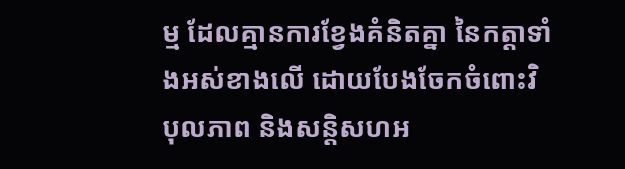ម្ម ដែលគ្មានការខ្វែងគំនិតគ្នា នៃកត្តាទាំងអស់ខាងលើ ដោយបែងចែកចំពោះវិបុលភាព និងសនិ្តសហអ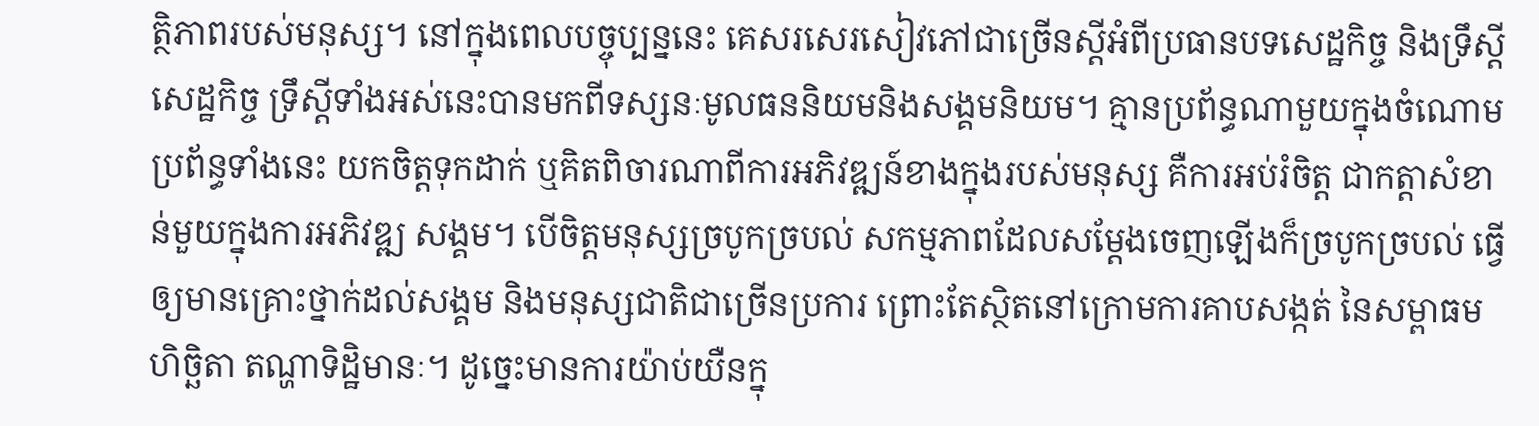តិ្ថភាពរបស់មនុស្ស។ នៅក្នុងពេលបច្ចុប្បន្ននេះ គេសរសេរសៀវភៅជាច្រើនសី្តអំពីប្រធានបទសេដ្ឋកិច្ច និងទ្រឹសី្តសេដ្ឋកិច្ច ទ្រឹសី្តទាំងអស់នេះបានមកពីទស្សនៈមូលធននិយមនិងសង្គមនិយម។ គ្មានប្រព័ន្ធណាមួយក្នុងចំណោមប្រព័ន្ធទាំងនេះ យកចិត្តទុកដាក់ ឬគិតពិចារណាពីការអភិវឌ្ឍន៍ខាងក្នុងរបស់មនុស្ស គឺការអប់រំចិត្ត ជាកត្តាសំខាន់មួយក្នុងការអភិវឌ្ឍ សង្គម។ បើចិត្តមនុស្សច្របូកច្របល់ សកម្មភាពដែលសម្តែងចេញឡើងក៏ច្របូកច្របល់ ធ្វើឲ្យមានគ្រោះថ្នាក់ដល់សង្គម និងមនុស្សជាតិជាច្រើនប្រការ ព្រោះតែស្ថិតនៅក្រោមការគាបសង្កត់ នៃសម្ពាធមហិច្ឆិតា តណ្ហាទិដ្ឋិមានៈ។ ដូច្នេះមានការយ៉ាប់យឺនក្នុ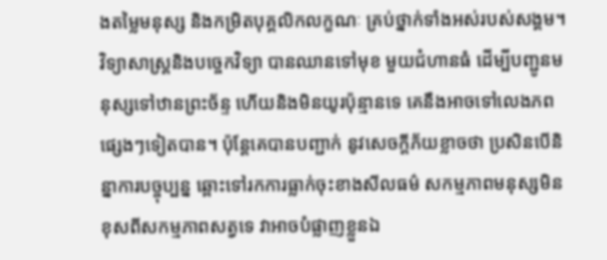ងតម្លៃមនុស្ស និងកម្រិតបុគ្គលិកលក្ខណៈ គ្រប់ថ្នាក់ទាំងអស់របស់សង្គម។ វិទ្យាសាស្ត្រនិងបច្ចេកវិទ្យា បានឈានទៅមុខ មួយជំហានធំ ដើម្បីបញ្ជូនមនុស្សទៅឋានព្រះច័ន្ទ ហើយនិងមិនយូរប៉ុន្មានទេ គេនឹងអាចទៅលេងភពផ្សេងៗទៀតបាន។ ប៉ុន្តែគេបានបញ្ជាក់ នូវសេចកី្តភ័យខ្លាចថា ប្រសិនបើនិន្នាការបច្ចុប្បន្ន ឆ្ពោះទៅរកការធ្លាក់ចុះខាងសីលធម៌ សកម្មភាពមនុស្សមិនខុសពីសកម្មភាពសត្វទេ វាអាចបំផ្លាញខ្លួនឯ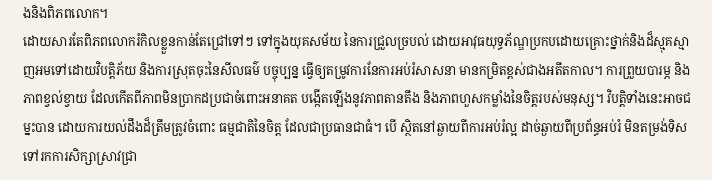ងនិងពិភពលោក។
ដោយសារតែពិភពលោករំកិលខ្លួនកាន់តែជ្រៅទៅៗ ទៅក្នុងយុគសម័យ នៃការជ្រួលច្របល់ ដោយអាវុធយុទ្ធភ័ណ្ឌប្រកបដោយគ្រោះថ្នាក់និងដ៏ស្មុគស្មាញអមទៅដោយវិបតិ្តភ័យ និងការស្រុតចុះនៃសីលធម៌ បច្ចុប្បន្ន ធ្វើឲ្យតម្រូវការនែការអប់រំសាសនា មានកម្រិតខ្ពស់ជាងអតីតកាល។ ការព្រួយបារម្ភ និងភាពខ្វល់ខ្វាយ ដែលកើតពីភាពមិនប្រាកដប្រជាចំពោះអនាគត បង្កើតឡើងនូវភាពតានតឹង និងភាពហួសកម្លាំងនៃចិត្តរបស់មនុស្ស។ វិបតិ្តទាំងនេះអាចជម្នះបាន ដោយការយល់ដឹងដ៏ត្រឹមត្រូវចំពោះ ធម្មជាតិនៃចិត្ត ដែលជាប្រធានជាធំ។ បើ ស្ថិតនៅឆ្ងាយពីការអប់រំល្អ ដាច់ឆ្ងាយពីប្រព័ន្ធអប់រំ មិនតម្រង់ទិសទៅរកការសិក្សាស្រាវជ្រា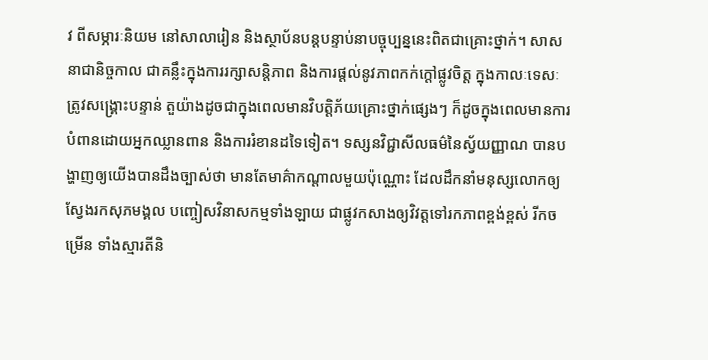វ ពីសម្ភារៈនិយម នៅសាលារៀន និងស្ថាប័នបន្តបន្ទាប់នាបច្ចុប្បន្ននេះពិតជាគ្រោះថ្នាក់។ សាសនាជានិច្ចកាល ជាគន្លឹះក្នុងការរក្សាសនិ្តភាព និងការផ្តល់នូវភាពកក់ក្តៅផ្លូវចិត្ត ក្នុងកាលៈទេសៈត្រូវសង្គ្រោះបន្ទាន់ តួយ៉ាងដូចជាក្នុងពេលមានវិបតិ្តភ័យគ្រោះថ្នាក់ផ្សេងៗ ក៏ដូចក្នុងពេលមានការបំពានដោយអ្នកឈ្លានពាន និងការរំខានដទៃទៀត។ ទស្សនវិជ្ជាសីលធម៌នៃស្វ័យញ្ញាណ បានបង្ហាញឲ្យយើងបានដឹងច្បាស់ថា មានតែមាគ៌ាកណ្តាលមួយប៉ុណ្ណោះ ដែលដឹកនាំមនុស្សលោកឲ្យស្វែងរកសុភមង្គល បញ្ចៀសវិនាសកម្មទាំងឡាយ ជាផ្លូវកសាងឲ្យវិវត្តទៅរកភាពខ្ពង់ខ្ពស់ រីកចម្រើន ទាំងស្មារតីនិ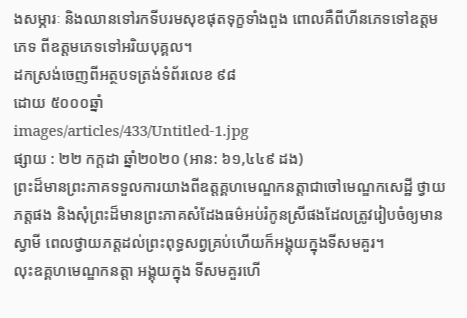ងសម្ភារៈ និងឈានទៅរកទីបរមសុខផុតទុក្ខទាំងពួង ពោលគឺពីហីនភេទទៅឧត្តមភេទ ពីឧត្តមភេទទៅអរិយបុគ្គល។
ដកស្រង់ចេញពីអត្ថបទត្រង់ទំព័រលេខ ៩៨
ដោយ ៥០០០ឆ្នាំ
images/articles/433/Untitled-1.jpg
ផ្សាយ : ២២ កក្តដា ឆ្នាំ២០២០ (អាន: ៦១,៤៤៩ ដង)
ព្រះដ៏មានព្រះភាគទទួលការយាងពីឧត្តគ្គហមេណ្ឌកនត្តាជាចៅមេណ្ឌកសេដី្ឋ ថ្វាយភត្តផង និងសុំព្រះដ៏មានព្រះភាគសំដែងធម៌អប់រំកូនស្រីផងដែលត្រូវរៀបចំឲ្យមានស្វាមី ពេលថ្វាយភត្តដល់ព្រះពុទ្ធសព្វគ្រប់ហើយក៏អង្គុយក្នុងទីសមគួរ។
លុះឧគ្គហមេណ្ឌកនត្តា អង្គុយក្នុង ទីសមគួរហើ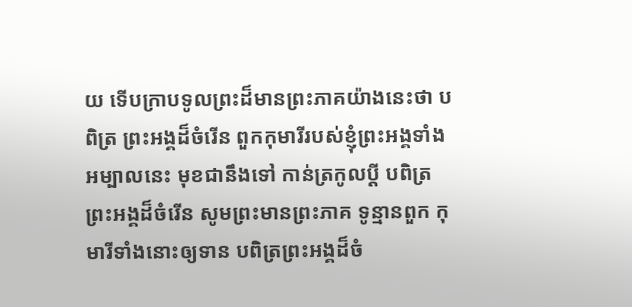យ ទើបក្រាបទូលព្រះដ៏មានព្រះភាគយ៉ាងនេះថា បពិត្រ ព្រះអង្គដ៏ចំរើន ពួកកុមារីរបស់ខ្ញុំព្រះអង្គទាំងអម្បាលនេះ មុខជានឹងទៅ កាន់ត្រកូលបី្ត បពិត្រព្រះអង្គដ៏ចំរើន សូមព្រះមានព្រះភាគ ទូន្មានពួក កុមារីទាំងនោះឲ្យទាន បពិត្រព្រះអង្គដ៏ចំ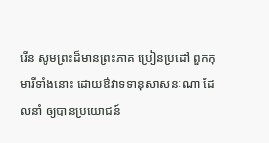រើន សូមព្រះដ៏មានព្រះភាគ ប្រៀនប្រដៅ ពួកកុមារីទាំងនោះ ដោយឳវាទទានុសាសនៈណា ដែលនាំ ឲ្យបានប្រយោជន៍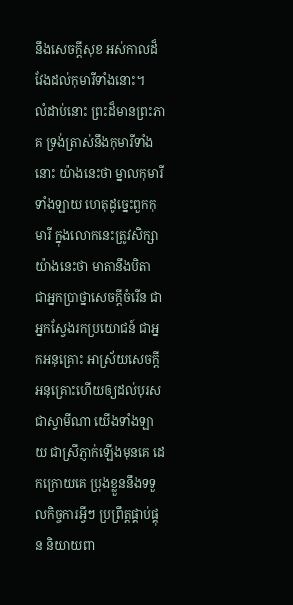នឹងសេចកី្តសុខ អស់កាលដ៏វែងដល់កុមារីទាំងនោះ។
លំដាប់នោះ ព្រះដ៏មានព្រះភាគ ទ្រង់ត្រាស់នឹងកុមារីទាំងនោះ យ៉ាងនេះថា ម្នាលកុមារីទាំងឡាយ ហេតុដូច្នេះពួកកុមារី ក្នុងលោកនេះត្រូវសិក្សាយ៉ាងនេះថា មាតានឹងបិតា ជាអ្នកប្រាថ្នាសេចកី្តចំរើន ជាអ្នកស្វែងរកប្រយោជន៍ ជាអ្នកអនុគ្រោះ អាស្រ័យសេចកី្តអនុគ្រោះហើយឲ្យដល់បុរសជាស្វាមីណា យើងទាំងឡាយ ជាស្រីភ្ញាក់ឡើងមុនគេ ដេកក្រោយគេ ប្រុងខ្លួននឹងទទួលកិច្ចការអី្វៗ ប្រព្រឹត្តផ្គាប់ផ្គុន និយាយពា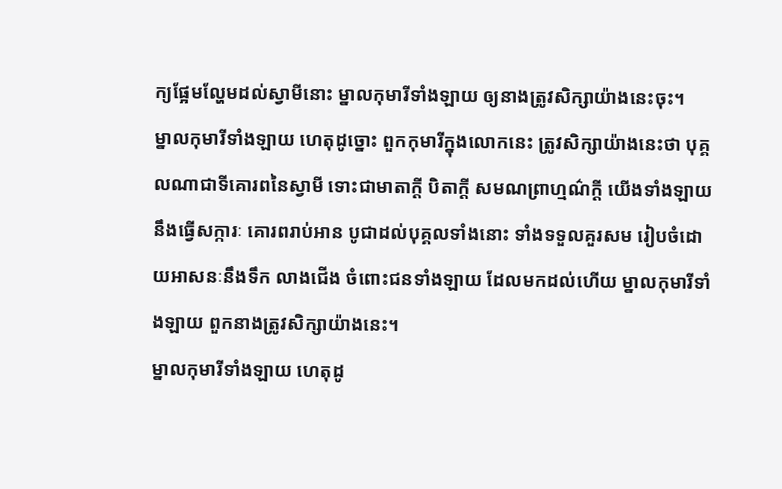ក្យផ្អែមល្ហែមដល់ស្វាមីនោះ ម្នាលកុមារីទាំងឡាយ ឲ្យនាងត្រូវសិក្សាយ៉ាងនេះចុះ។
ម្នាលកុមារីទាំងឡាយ ហេតុដូច្នោះ ពួកកុមារីក្នុងលោកនេះ ត្រូវសិក្សាយ៉ាងនេះថា បុគ្គលណាជាទីគោរពនៃស្វាមី ទោះជាមាតាកី្ត បិតាកី្ត សមណព្រាហ្មណ៌កី្ត យើងទាំងឡាយនឹងធ្វើសក្ការៈ គោរពរាប់អាន បូជាដល់បុគ្គលទាំងនោះ ទាំងទទួលគួរសម រៀបចំដោយអាសនៈនឹងទឹក លាងជើង ចំពោះជនទាំងឡាយ ដែលមកដល់ហើយ ម្នាលកុមារីទាំងឡាយ ពួកនាងត្រូវសិក្សាយ៉ាងនេះ។
ម្នាលកុមារីទាំងឡាយ ហេតុដូ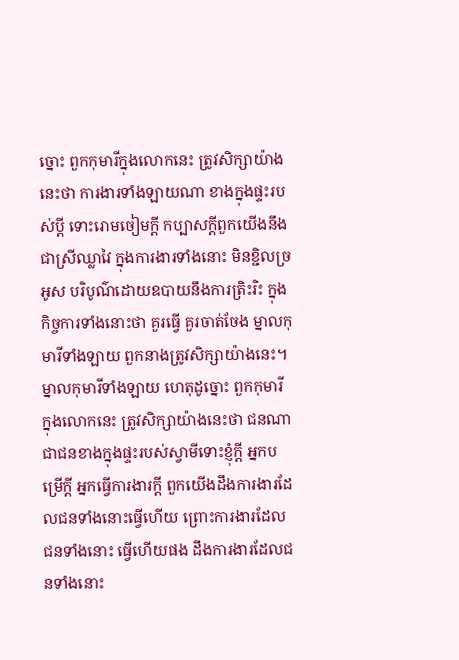ច្នោះ ពួកកុមារីក្នុងលោកនេះ ត្រូវសិក្សាយ៉ាងនេះថា ការងារទាំងឡាយណា ខាងក្នុងផ្ទះរបស់បី្ត ទោះរោមចៀមកី្ត កប្បាសកី្តពួកយើងនឹងជាស្រីឈ្លាវៃ ក្នុងការងារទាំងនោះ មិនខ្ជិលច្រអូស បរិបូណ៌ដោយឧបាយនឹងការត្រិះរិះ ក្នុងកិច្ចការទាំងនោះថា គួរធ្វើ គួរចាត់ចែង ម្នាលកុមារីទាំងឡាយ ពួកនាងត្រូវសិក្សាយ៉ាងនេះ។
ម្នាលកុមារីទាំងឡាយ ហេតុដូច្នោះ ពួកកុមារី ក្នុងលោកនេះ ត្រូវសិក្សាយ៉ាងនេះថា ជនណាជាជនខាងក្នុងផ្ទះរបស់ស្វាមីទោះខ្ញុំកី្ត អ្នកបម្រើកី្ត អ្នកធ្វើការងារកី្ត ពួកយើងដឹងការងារដែលជនទាំងនោះធ្វើហើយ ព្រោះការងារដែលជនទាំងនោះ ធ្វើហើយផង ដឹងការងារដែលជនទាំងនោះ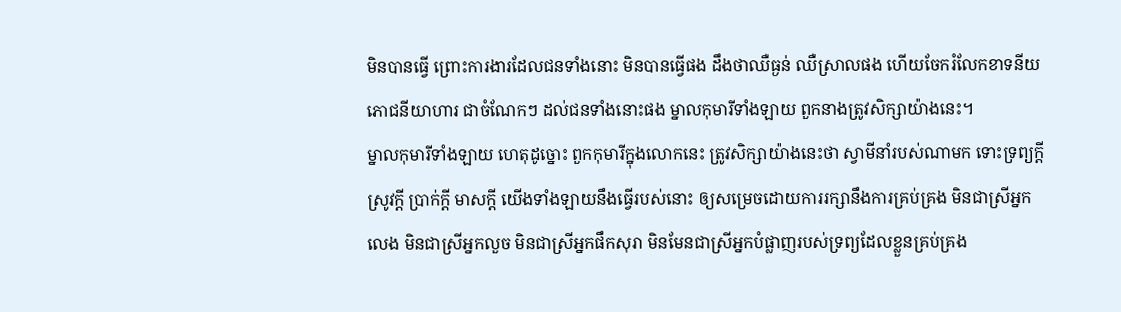មិនបានធ្វើ ព្រោះការងារដែលជនទាំងនោះ មិនបានធ្វើផង ដឹងថាឈឺធ្ងន់ ឈឺស្រាលផង ហើយចែករំលែកខាទនីយភោជនីយាហារ ជាចំណែកៗ ដល់ជនទាំងនោះផង ម្នាលកុមារីទាំងឡាយ ពួកនាងត្រូវសិក្សាយ៉ាងនេះ។
ម្នាលកុមារីទាំងឡាយ ហេតុដូច្នោះ ពួកកុមារីក្នុងលោកនេះ ត្រូវសិក្សាយ៉ាងនេះថា ស្វាមីនាំរបស់ណាមក ទោះទ្រព្យកី្ត ស្រូវកី្ត ប្រាក់កី្ត មាសកី្ត យើងទាំងឡាយនឹងធ្វើរបស់នោះ ឲ្យសម្រេចដោយការរក្សានឹងការគ្រប់គ្រង មិនជាស្រីអ្នកលេង មិនជាស្រីអ្នកលួច មិនជាស្រីអ្នកផឹកសុរា មិនមែនជាស្រីអ្នកបំផ្លាញរបស់ទ្រព្យដែលខ្លួនគ្រប់គ្រង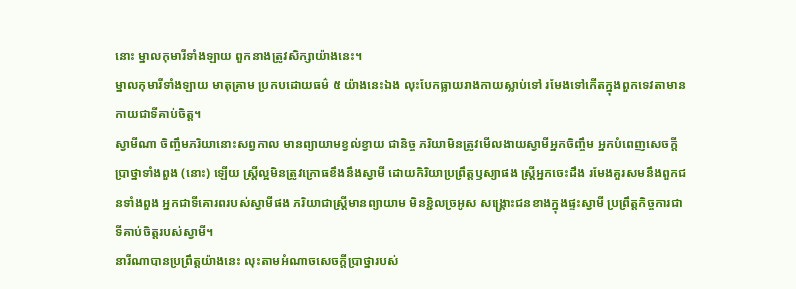នោះ ម្នាលកុមារីទាំងឡាយ ពួកនាងត្រូវសិក្សាយ៉ាងនេះ។
ម្នាលកុមារីទាំងឡាយ មាតុគ្រាម ប្រកបដោយធម៌ ៥ យ៉ាងនេះឯង លុះបែកធ្លាយរាងកាយស្លាប់ទៅ រមែងទៅកើតក្នុងពួកទេវតាមានកាយជាទីគាប់ចិត្ត។
ស្វាមីណា ចិញ្ចឹមភរិយានោះសព្វកាល មានព្យាយាមខ្វល់ខ្វាយ ជានិច្ច ភរិយាមិនត្រូវមើលងាយស្វាមីអ្នកចិញ្ចឹម អ្នកបំពេញសេចកី្តប្រាថ្នាទាំងពួង (នោះ) ឡើយ ស្ត្រីល្អមិនត្រូវក្រោធខឹងនឹងស្វាមី ដោយកិរិយាប្រព្រឹត្តឫស្យាផង ស្ត្រីអ្នកចេះដឹង រមែងគួរសមនឹងពួកជនទាំងពួង អ្នកជាទីគោរពរបស់ស្វាមីផង ភរិយាជាស្ត្រីមានព្យាយាម មិនខ្ជិលច្រអូស សង្គ្រោះជនខាងក្នុងផ្ទះស្វាមី ប្រព្រឹត្តកិច្ចការជាទីគាប់ចិត្តរបស់ស្វាមី។
នារីណាបានប្រព្រឹត្តយ៉ាងនេះ លុះតាមអំណាចសេចកី្តប្រាថ្នារបស់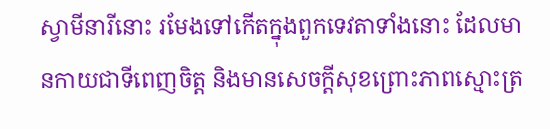ស្វាមីនារីនោះ រមែងទៅកើតក្នុងពួកទេវតាទាំងនោះ ដែលមានកាយជាទីពេញចិត្ត និងមានសេចកី្តសុខព្រោះភាពស្មោះត្រ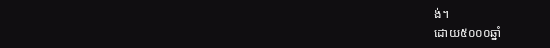ង់។
ដោយ៥០០០ឆ្នាំ